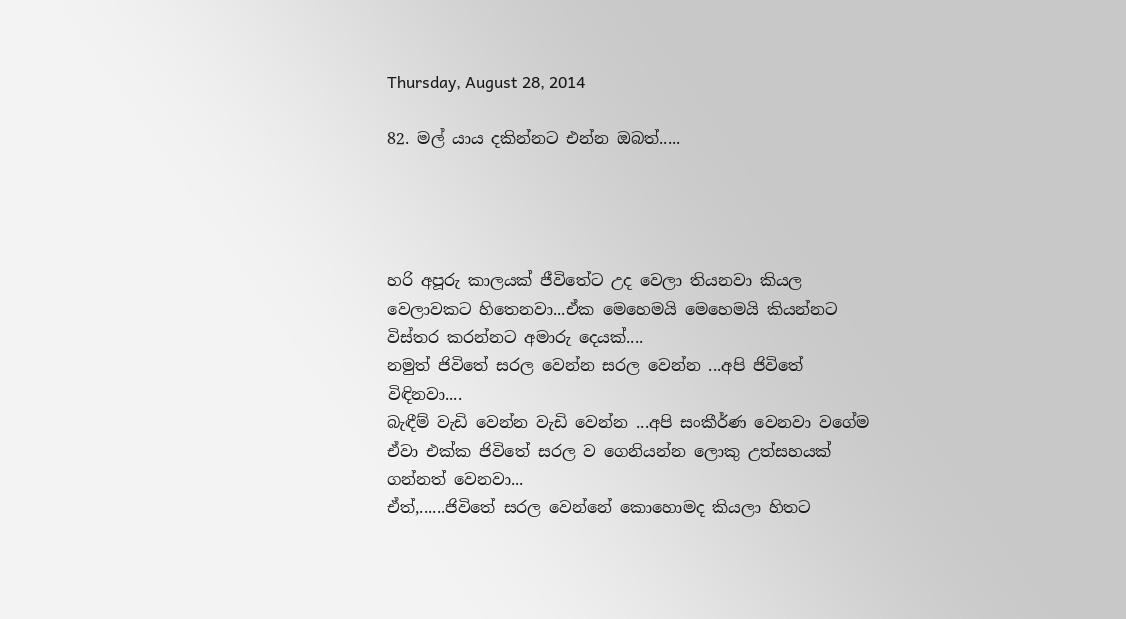Thursday, August 28, 2014

82. මල් යාය දකින්නට එන්න ඔබත්.....




හරි අපූරු කාලයක් ජීවිතේට උද වෙලා තියනවා කියල වෙලාවකට හිතෙනවා...ඒක මෙහෙමයි මෙහෙමයි කියන්නට විස්තර කරන්නට අමාරු දෙයක්....
නමුත් ජිවිතේ සරල වෙන්න සරල වෙන්න ...අපි ජිවිතේ විඳිනවා....
බැඳීම් වැඩි වෙන්න වැඩි වෙන්න ...අපි සංකීර්ණ වෙනවා වගේම ඒවා එක්ක ජිවිතේ සරල ව ගෙනියන්න ලොකු උත්සහයක් ගන්නත් වෙනවා...
ඒත්,......ජිවිතේ සරල වෙන්නේ කොහොමද කියලා හිතට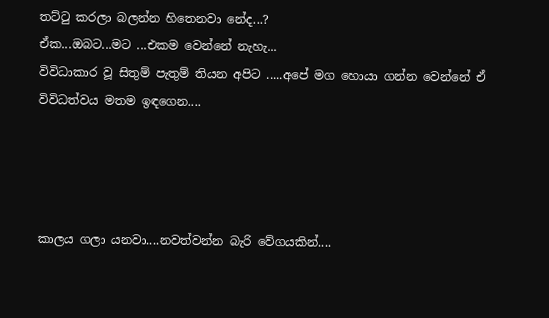තට්ටු කරලා බලන්න හිතෙනවා නේද...?
ඒක...ඔබට...මට ...එකම වෙන්නේ නැහැ...
විවිධාකාර වූ සිතුම් පැතුම් තියන අපිට .....අපේ මග හොයා ගන්න වෙන්නේ ඒ විවිධත්වය මතම ඉඳගෙන....




කාලය ගලා යනවා....නවත්වන්න බැරි වේගයකින්....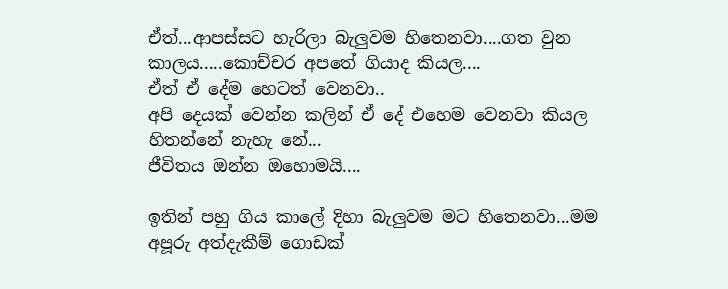ඒත්...ආපස්සට හැරිලා බැලුවම හිතෙනවා....ගත වුන කාලය.....කොච්චර අපතේ ගියාද කියල....
ඒත් ඒ දේම හෙටත් වෙනවා..
අපි දෙයක් වෙන්න කලින් ඒ දේ එහෙම වෙනවා කියල හිතන්නේ නැහැ නේ...
ජීවිතය ඔන්න ඔහොමයි....

ඉතින් පහු ගිය කාලේ දිහා බැලුවම මට හිතෙනවා...මම අපූරු අත්දැකීම් ගොඩක්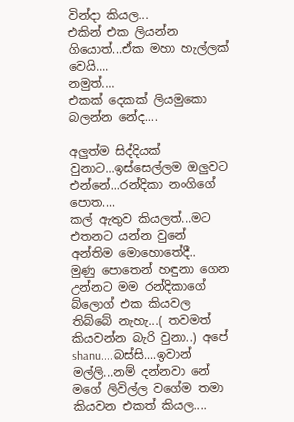වින්දා කියල...
එකින් එක ලියන්න ගියොත්...ඒක මහා හැල්ලක් වෙයි....
නමුත්....
එකක් දෙකක් ලියමුකො බලන්න නේද....

අලුත්ම සිද්දියක් වුනාට...ඉස්සෙල්ලම ඔලුවට එන්නේ...රන්දිකා නංගිගේ පොත....
කල් ඇතුව කියලත්...මට එතනට යන්න වුනේ අන්තිම මොහොතේදී..
මුණු පොතෙන් හඳුනා ගෙන උන්නට මම රන්දිකාගේ බ්ලොග් එක කියවල තිබ්බේ නැහැ...( තවමත් කියවන්න බැරි වුනා..) අපේ shanu....බස්සි....ඉවාන් මල්ලි...නම් දන්නවා නේ මගේ ලිවිල්ල වගේම තමා කියවන එකත් කියල....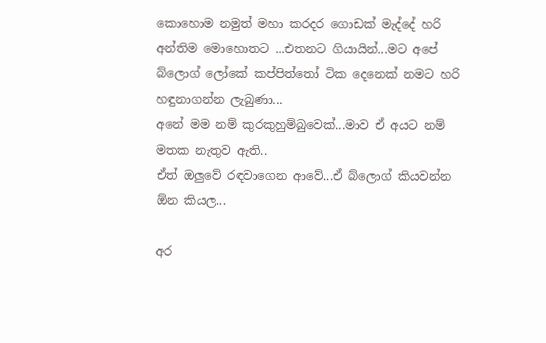කොහොම නමුත් මහා කරදර ගොඩක් මැද්දේ හරි අන්තිම මොහොතට ...එතනට ගියායින්...මට අපේ බ්ලොග් ලෝකේ කප්පිත්තෝ ටික දෙනෙක් නමට හරි හඳුනාගන්න ලැබුණා...
අනේ මම නම් කුරකුහුම්බුවෙක්...මාව ඒ අයට නම් මතක නැතුව ඇති..
ඒත් ඔලුවේ රඳවාගෙන ආවේ...ඒ බ්ලොග් කියවන්න ඕන කියල...

අර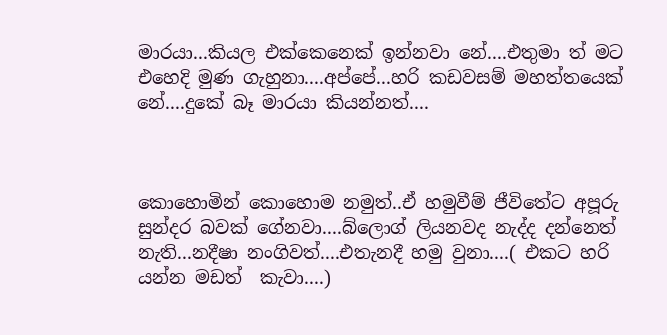මාරයා...කියල එක්කෙනෙක් ඉන්නවා නේ....එතුමා ත් මට එහෙදි මුණ ගැහුනා....අප්පේ...හරි කඩවසම් මහත්තයෙක් නේ....දුකේ බෑ මාරයා කියන්නත්....



කොහොමින් කොහොම නමුත්..ඒ හමුවීම් ජීවිතේට අපූරු සුන්දර බවක් ගේනවා....බ්ලොග් ලියනවද නැද්ද දන්නෙත් නැති...නදීෂා නංගිවත්....එතැනදී හමු වුනා....( එකට හරි යන්න මඩත්  කැවා....)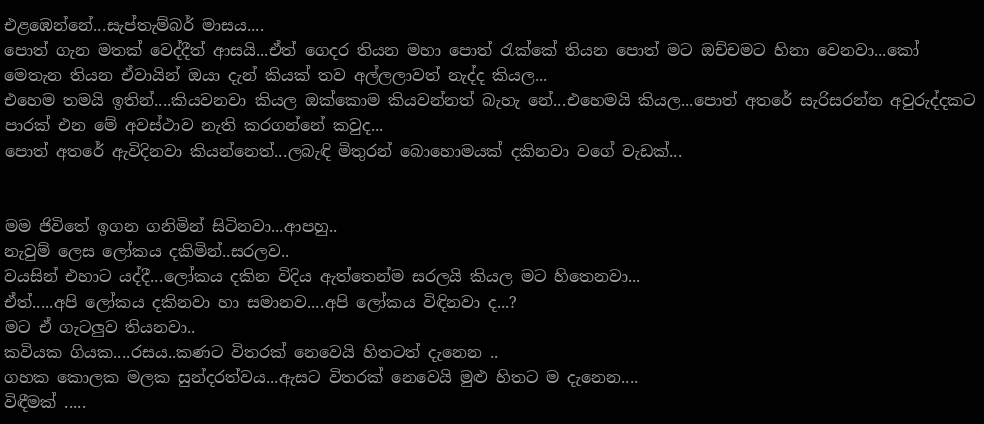එළඹෙන්නේ...සැප්තැම්බර් මාසය....
පොත් ගැන මතක් වෙද්දීත් ආසයි...ඒත් ගෙදර තියන මහා පොත් රැක්කේ තියන පොත් මට ඔච්චමට හිනා වෙනවා...කෝ මෙතැන තියන ඒවායින් ඔයා දැන් කියක් තව අල්ලලාවත් නැද්ද කියල...
එහෙම තමයි ඉතින්....කියවනවා කියල ඔක්කොම කියවන්නත් බැහැ නේ...එහෙමයි කියල...පොත් අතරේ සැරිසරන්න අවුරුද්දකට පාරක් එන මේ අවස්ථාව නැති කරගන්නේ කවුද...
පොත් අතරේ ඇවිදිනවා කියන්නෙත්...ලබැඳි මිතුරන් බොහොමයක් දකිනවා වගේ වැඩක්...


මම ජිවිතේ ඉගන ගනිමින් සිටිනවා...ආපහු..
නැවුම් ලෙස ලෝකය දකිමින්..සරලව..
වයසින් එහාට යද්දී...ලෝකය දකින විදිය ඇත්තෙන්ම සරලයි කියල මට හිතෙනවා...
ඒත්.....අපි ලෝකය දකිනවා හා සමානව....අපි ලෝකය විඳිනවා ද...?
මට ඒ ගැටලුව තියනවා..
කවියක ගියක....රසය..කණට විතරක් නෙවෙයි හිතටත් දැනෙන ..
ගහක කොලක මලක සුන්දරත්වය...ඇසට විතරක් නෙවෙයි මුළු හිතට ම දැනෙන....
විඳීමක් .....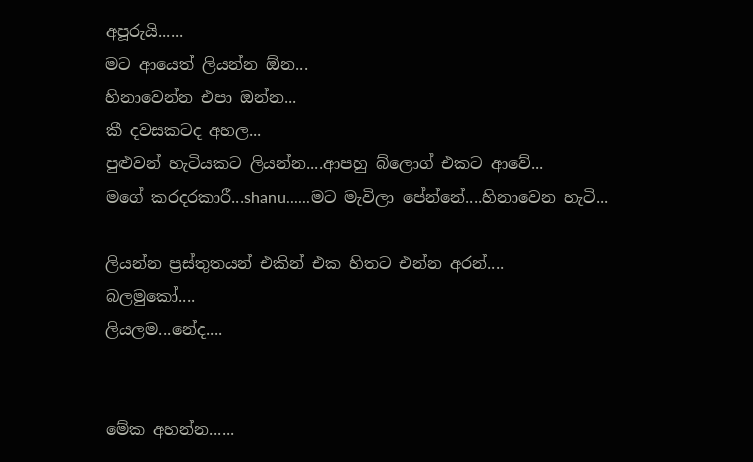අපූරුයි......
මට ආයෙත් ලියන්න ඕන...
හිනාවෙන්න එපා ඔන්න...
කී දවසකටද අහල...
පුළුවන් හැටියකට ලියන්න....ආපහු බ්ලොග් එකට ආවේ...
මගේ කරදරකාරී...shanu......මට මැවිලා පේන්නේ....හිනාවෙන හැටි...

ලියන්න ප්‍රස්තුතයන් එකින් එක හිතට එන්න අරන්....
බලමුකෝ....
ලියලම...නේද....


මේක අහන්න......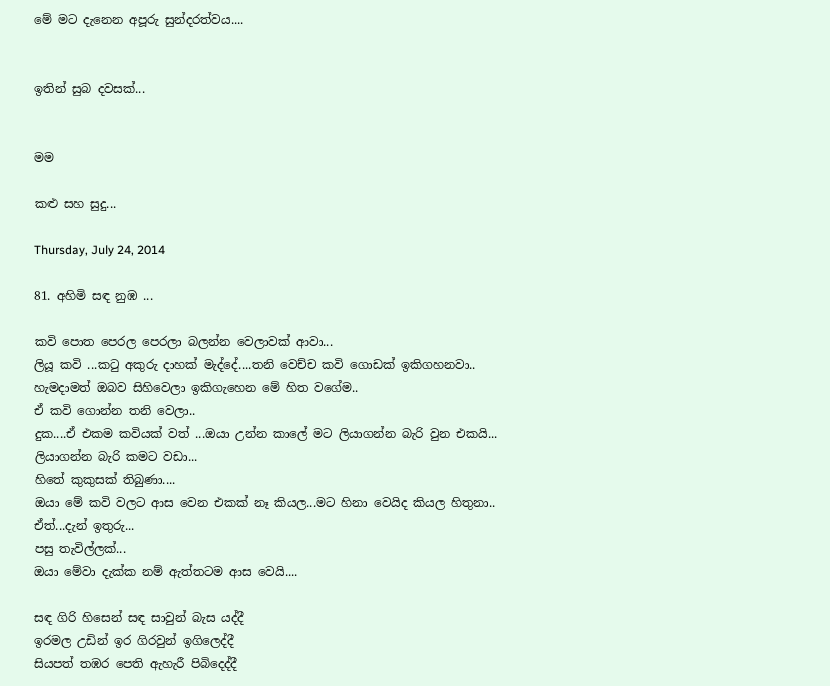මේ මට දැනෙන අපූරු සුන්දරත්වය....


ඉතින් සුබ දවසක්...


මම

කළු සහ සුදු...

Thursday, July 24, 2014

81. අහිමි සඳ නුඹ ...

කවි පොත පෙරල පෙරලා බලන්න වෙලාවක් ආවා...
ලියූ කවි ...කටු අකුරු දාහක් මැද්දේ....තනි වෙච්ච කවි ගොඩක් ඉකිගහනවා..
හැමදාමත් ඔබව සිහිවෙලා ඉකිගැහෙන මේ හිත වගේම..
ඒ කවි ගොන්න තනි වෙලා..
දුක....ඒ එකම කවියක් වත් ...ඔයා උන්න කාලේ මට ලියාගන්න බැරි වුන එකයි...
ලියාගන්න බැරි කමට වඩා...
හිතේ කුකුසක් තිබුණා....
ඔයා මේ කවි වලට ආස වෙන එකක් නෑ කියල...මට හිනා වෙයිද කියල හිතුනා..
ඒත්...දැන් ඉතුරු...
පසු තැවිල්ලක්...
ඔයා මේවා දැක්ක නම් ඇත්තටම ආස වෙයි....

සඳ ගිරි හිසෙන් සඳ සාවුන් බැස යද්දී
ඉරමල උඩින් ඉර ගිරවුන් ඉගිලෙද්දී
සියපත් තඹර පෙති ඇහැරී පිබිදෙද්දී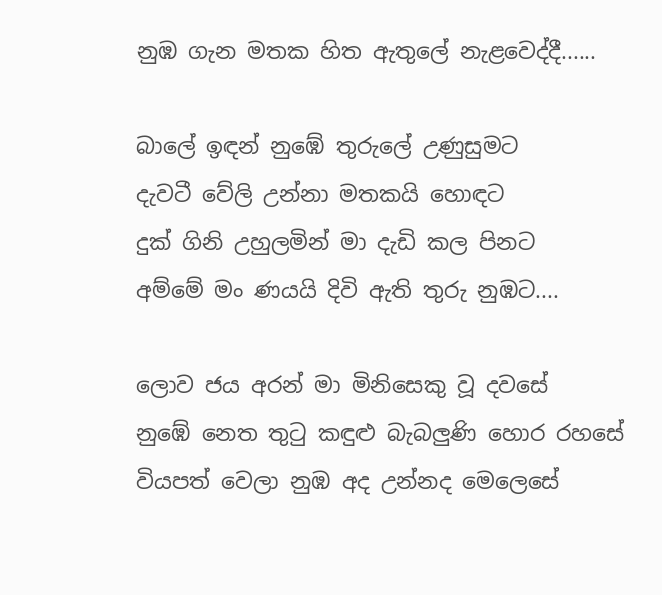නුඹ ගැන මතක හිත ඇතුලේ නැළවෙද්දී......

බාලේ ඉඳන් නුඹේ තුරුලේ උණුසුමට
දැවටී වේලි උන්නා මතකයි හොඳට
දුක් ගිනි උහුලමින් මා දැඩි කල පිනට
අම්මේ මං ණයයි දිවි ඇති තුරු නුඹට....

ලොව ජය අරන් මා මිනිසෙකු වූ දවසේ
නුඹේ නෙත තුටු කඳුළු බැබලුණි හොර රහසේ
වියපත් වෙලා නුඹ අද උන්නද මෙලෙසේ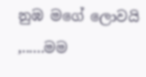නුඹ මගේ ලොවයි ,......මම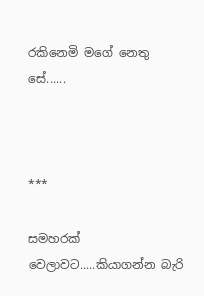රකිනෙමි මගේ නෙතු සේ......



***

සමහරක් වෙලාවට.....කියාගන්න බැරි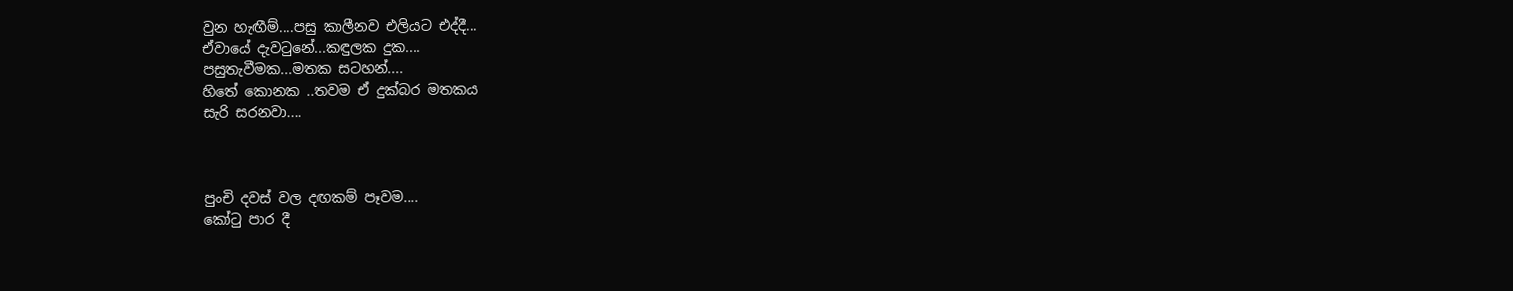වුන හැඟීම්....පසු කාලීනව එලියට එද්දී...
ඒවායේ දැවටුනේ...කඳුලක දුක....
පසුතැවීමක...මතක සටහන්....
හිතේ කොනක ..තවම ඒ දුක්බර මතකය
සැරි සරනවා....



පුංචි දවස් වල දඟකම් පෑවම....
කෝටු පාර දී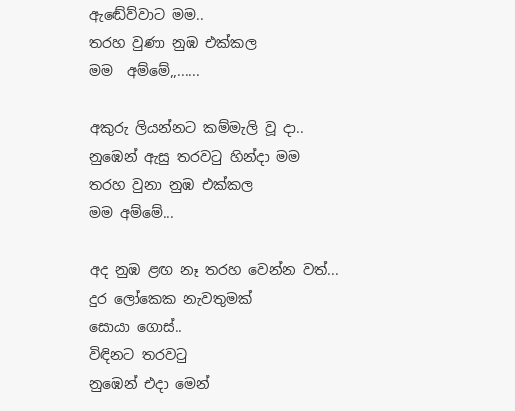ඇඬේව්වාට මම..
තරහ වුණා නුඹ එක්කල
මම  අම්මේ,,......

අකුරු ලියන්නට කම්මැලි වූ දා..
නුඹෙන් ඇසු තරවටු හින්දා මම
තරහ වුනා නුඹ එක්කල
මම අම්මේ...

අද නුඹ ළඟ නෑ තරහ වෙන්න වත්...
දුර ලෝකෙක නැවතුමක්
සොයා ගොස්..
විඳිනට තරවටු
නුඹෙන් එදා මෙන්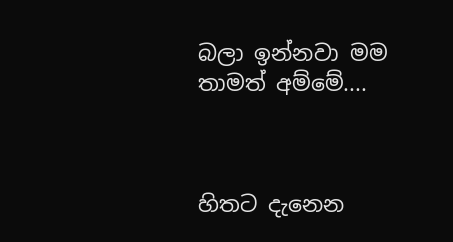බලා ඉන්නවා මම
තාමත් අම්මේ....



හිතට දැනෙන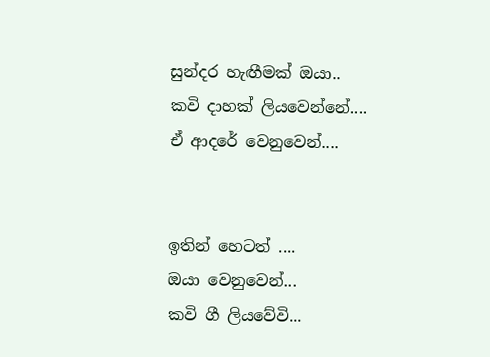සුන්දර හැඟීමක් ඔයා..
කවි දාහක් ලියවෙන්නේ....
ඒ ආදරේ වෙනුවෙන්....


ඉතින් හෙටත් ....
ඔයා වෙනුවෙන්...
කවි ගී ලියවේවි...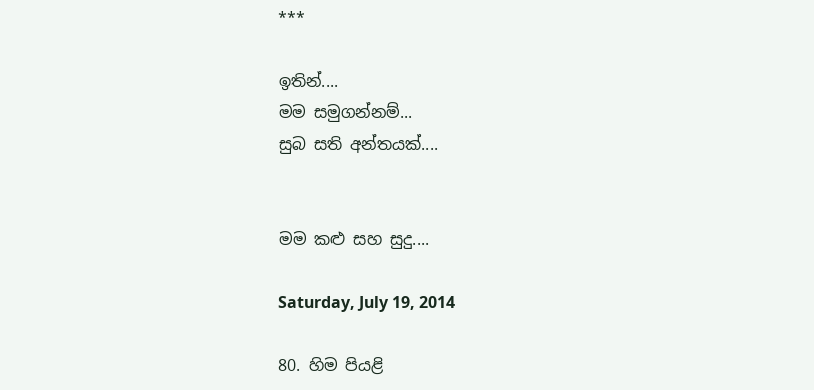***

ඉතින්....
මම සමුගන්නම්...
සුබ සති අන්තයක්....


මම කළු සහ සුදු....

Saturday, July 19, 2014

80. හිම පියළි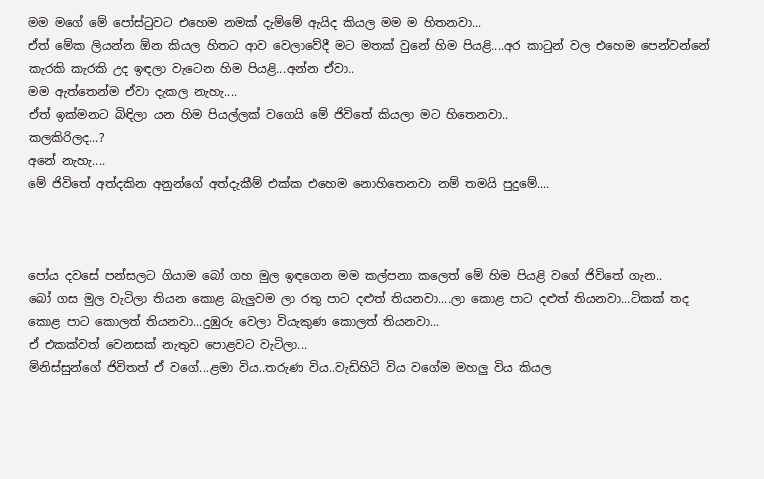මම මගේ මේ පෝස්ටුවට එහෙම නමක් දැම්මේ ඇයිද කියල මම ම හිතනවා...
ඒත් මේක ලියන්න ඕන කියල හිතට ආව වෙලාවේදී මට මතක් වුනේ හිම පියළි....අර කාටුන් වල එහෙම පෙන්වන්නේ කැරකි කැරකි උද ඉඳලා වැටෙන හිම පියළි...අන්න ඒවා..
මම ඇත්තෙන්ම ඒවා දැකල නැහැ....
ඒත් ඉක්මනට බිඳිලා යන හිම පියල්ලක් වගෙයි මේ ජිවිතේ කියලා මට හිතෙනවා..
කලකිරිලද...?
අනේ නැහැ....
මේ ජිවිතේ අත්දකින අනුන්ගේ අත්දැකීම් එක්ක එහෙම නොහිතෙනවා නම් තමයි පුදුමේ....



පෝය දවසේ පන්සලට ගියාම බෝ ගහ මුල ඉඳගෙන මම කල්පනා කලෙත් මේ හිම පියළි වගේ ජිවිතේ ගැන..
බෝ ගස මුල වැටිලා තියන කොළ බැලුවම ලා රතු පාට දළුත් තියනවා....ලා කොළ පාට දළුත් තියනවා...ටිකක් තද කොළ පාට කොලත් තියනවා...දුඹුරු වෙලා වියැකුණ කොලත් තියනවා...
ඒ එකක්වත් වෙනසක් නැතුව පොළවට වැටිලා...
මිනිස්සුන්ගේ ජිවිතත් ඒ වගේ...ළමා විය..තරුණ විය..වැඩිහිටි විය වගේම මහලු විය කියල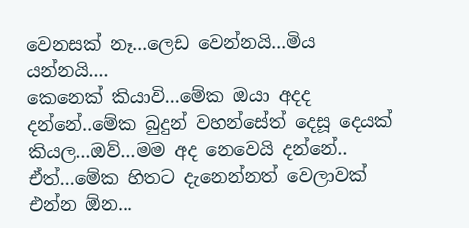වෙනසක් නෑ...ලෙඩ වෙන්නයි...මිය යන්නයි....
කෙනෙක් කියාවි...මේක ඔයා අදද දන්නේ..මේක බුදුන් වහන්සේත් දෙසූ දෙයක් කියල...ඔව්...මම අද නෙවෙයි දන්නේ..
ඒත්...මේක හිතට දැනෙන්නත් වෙලාවක් එන්න ඕන...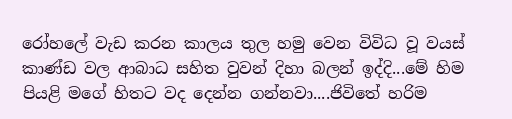රෝහලේ වැඩ කරන කාලය තුල හමු වෙන විවිධ වූ වයස් කාණ්ඩ වල ආබාධ සහිත වුවන් දිහා බලන් ඉද්දි...මේ හිම පියළි මගේ හිතට වද දෙන්න ගන්නවා....ජිවිතේ හරිම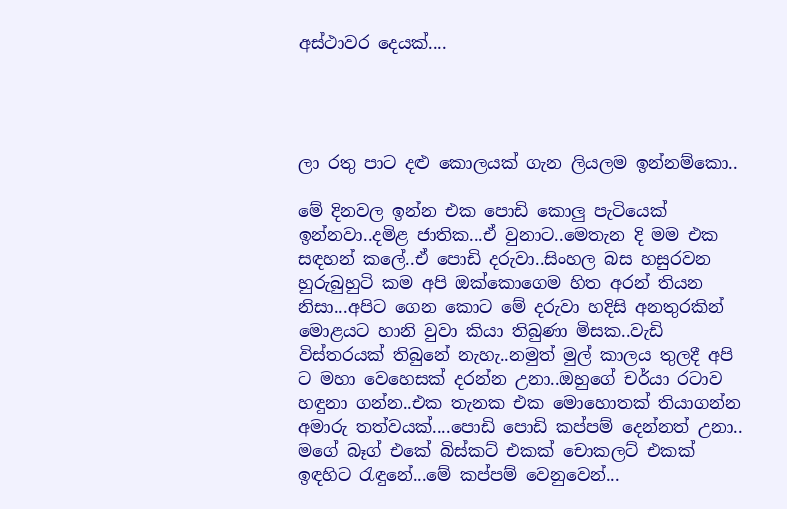අස්ථාවර දෙයක්....




ලා රතු පාට දළු කොලයක් ගැන ලියලම ඉන්නම්කො..

මේ දිනවල ඉන්න එක පොඩි කොලු පැටියෙක් ඉන්නවා..දමිළ ජාතික...ඒ වුනාට..මෙතැන දි මම එක සඳහන් කලේ..ඒ පොඩි දරුවා..සිංහල බස හසුරවන හුරුබුහුටි කම අපි ඔක්කොගෙම හිත අරන් තියන නිසා...අපිට ගෙන කොට මේ දරුවා හදිසි අනතුරකින් මොළයට හානි වුවා කියා තිබුණා මිසක..වැඩි විස්තරයක් තිබුනේ නැහැ..නමුත් මුල් කාලය තුලදී අපි ට මහා වෙහෙසක් දරන්න උනා..ඔහුගේ චර්යා රටාව හඳුනා ගන්න..එක තැනක එක මොහොතක් තියාගන්න අමාරු තත්වයක්....පොඩි පොඩි කප්පම් දෙන්නත් උනා..
මගේ බෑග් එකේ බිස්කට් එකක් චොකලට් එකක් ඉඳහිට රැඳුනේ...මේ කප්පම් වෙනුවෙන්...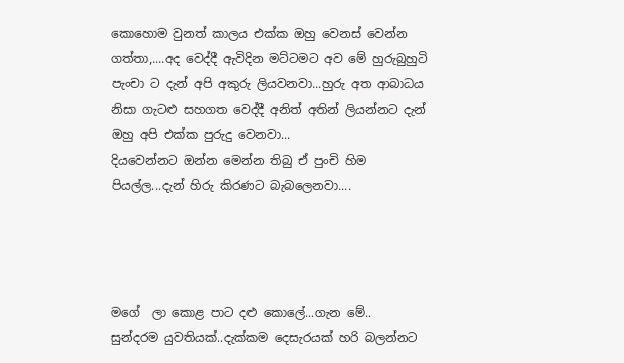කොහොම වුනත් කාලය එක්ක ඔහු වෙනස් වෙන්න ගත්තා,....අද වෙද්දී ඇවිදින මට්ටමට අව මේ හුරුබුහුටි පැංචා ට දැන් අපි අකුරු ලියවනවා...හුරු අත ආබාධය නිසා ගැටළු සහගත වෙද්දී අනිත් අතින් ලියන්නට දැන් ඔහු අපි එක්ක පුරුදු වෙනවා...
දියවෙන්නට ඔන්න මෙන්න තිබු ඒ පුංචි හිම පියල්ල...දැන් හිරු කිරණට බැබලෙනවා....




මගේ  ලා කොළ පාට දළු කොලේ...ගැන මේ..
සුන්දරම යුවතියක්..දැක්කම දෙසැරයක් හරි බලන්නට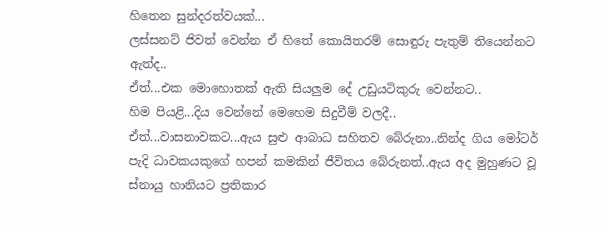හිතෙන සුන්දරත්වයක්...
ලස්සනට් ජිවත් වෙන්න ඒ හිතේ කොයිතරම් සොඳුරු පැතුම් තියෙන්නට ඇත්ද..
ඒත්...එක මොහොතක් ඇති සියලුම දේ උඩුයටිකුරු වෙන්නට..
හිම පියළි...දිය වෙන්නේ මෙහෙම සිදුවීම් වලදී..
ඒත්...වාසනාවකට...ඇය සුළු ආබාධ සහිතව බේරුනා..නින්ද ගිය මෝටර් පැදි ධාවකයකුගේ හපන් කමකින් ජීවිතය බේරුනත්..ඇය අද මුහුණට වූ ස්නායු හානියට ප්‍රතිකාර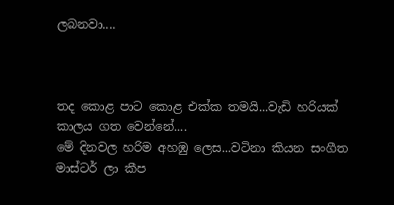ලබනවා....



තද කොළ පාට කොළ එක්ක තමයි...වැඩි හරියක් කාලය ගත වෙන්නේ....
මේ දිනවල හරිම අහඹු ලෙස...වටිනා කියන සංගීත මාස්ටර් ලා කීප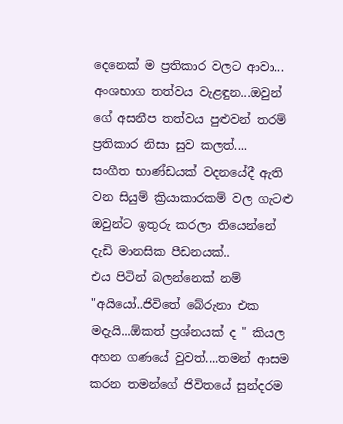දෙනෙක් ම ප්‍රතිකාර වලට ආවා...
අංශභාග තත්වය වැළඳුන...ඔවුන් ගේ අසනීප තත්වය පුළුවන් තරම් ප්‍රතිකාර නිසා සුව කලත්....
සංගීත භාණ්ඩයක් වදනයේදී ඇති වන සියුම් ක්‍රියාකාරකම් වල ගැටළු ඔවුන්ට ඉතුරු කරලා තියෙන්නේ දැඩි මානසික පීඩනයක්..
එය පිටින් බලන්නෙක් නම්  "අයියෝ..ජිවිතේ බේරුනා එක මදැයි...ඕකත් ප්‍රශ්නයක් ද " කියල අහන ගණයේ වුවත්....තමන් ආසම කරන තමන්ගේ ජිවිතයේ සුන්දරම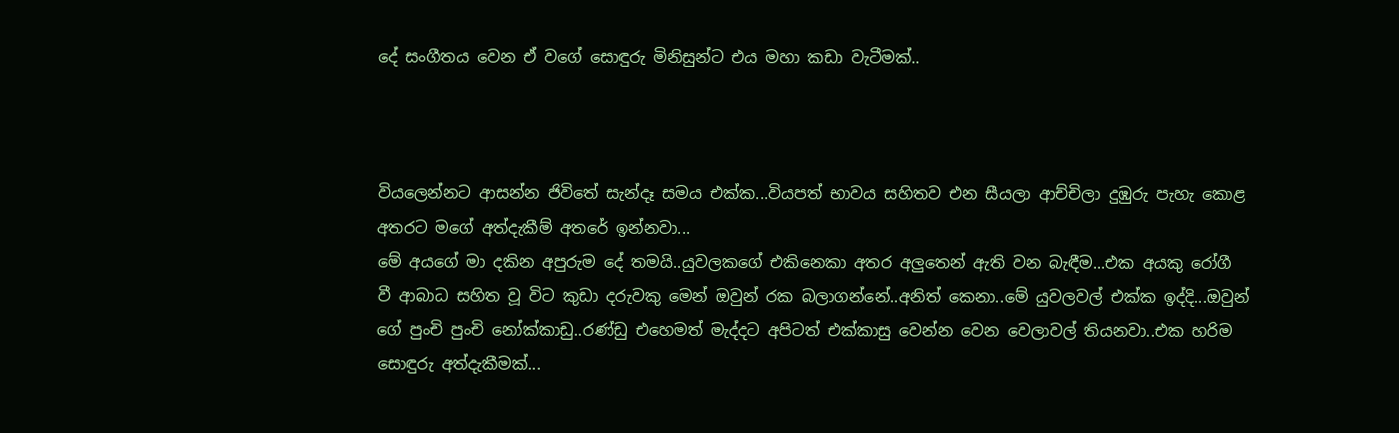දේ සංගීතය වෙන ඒ වගේ සොඳුරු මිනිසුන්ට එය මහා කඩා වැටීමක්..



වියලෙන්නට ආසන්න ජිවිතේ සැන්දෑ සමය එක්ක...වියපත් භාවය සහිතව එන සීයලා ආච්චිලා දුඹුරු පැහැ කොළ අතරට මගේ අත්දැකීම් අතරේ ඉන්නවා...
මේ අයගේ මා දකින අපුරුම දේ තමයි..යුවලකගේ එකිනෙකා අතර අලුතෙන් ඇති වන බැඳීම...එක අයකු රෝගී වී ආබාධ සහිත වූ විට කුඩා දරුවකු මෙන් ඔවුන් රක බලාගන්නේ..අනිත් කෙනා..මේ යුවලවල් එක්ක ඉද්දි...ඔවුන් ගේ පුංචි පුංචි නෝක්කාඩු..රණ්ඩු එහෙමත් මැද්දට අපිටත් එක්කාසු වෙන්න වෙන වෙලාවල් තියනවා..එක හරිම සොඳුරු අත්දැකීමක්...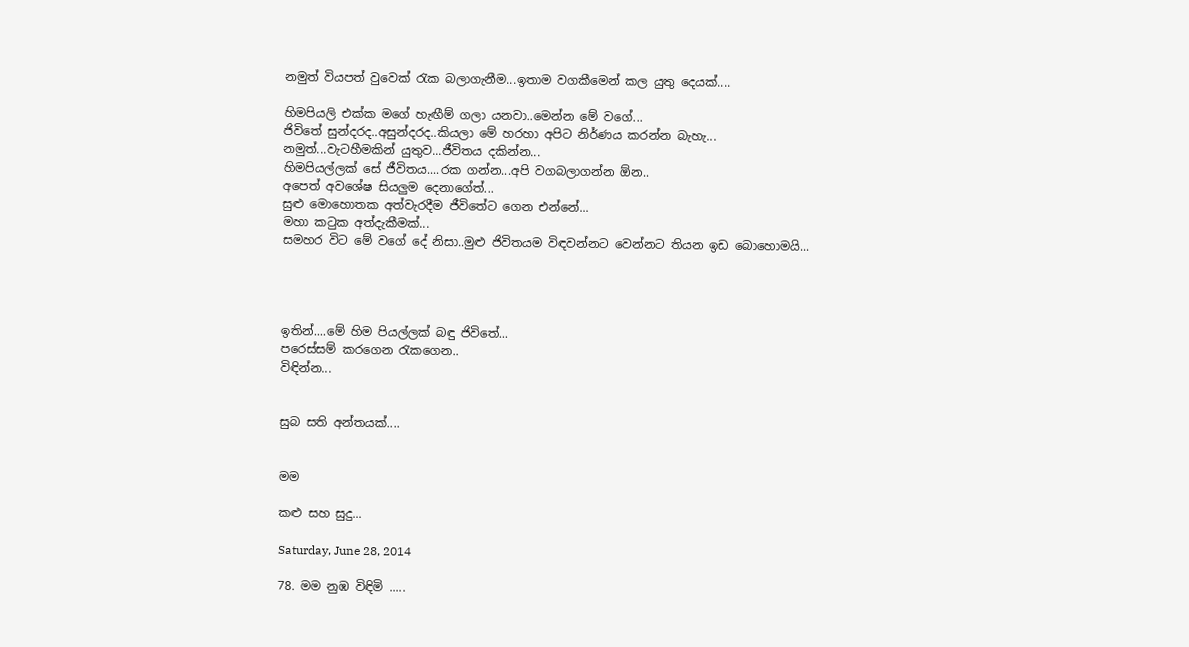නමුත් වියපත් වුවෙක් රැක බලාගැනීම...ඉතාම වගකීමෙන් කල යුතු දෙයක්....

හිමපියලි එක්ක මගේ හැඟීම් ගලා යනවා..මෙන්න මේ වගේ...
ජිවිතේ සුන්දරද..අසුන්දරද..කියලා මේ හරහා අපිට නිර්ණය කරන්න බැහැ...
නමුත්...වැටහීමකින් යුතුව...ජීවිතය දකින්න...
හිමපියල්ලක් සේ ජීවිතය....රක ගන්න...අපි වගබලාගන්න ඕන..
අපෙත් අවශේෂ සියලුම දෙනාගේත්...
සුළු මොහොතක අත්වැරදීම ජීවිතේට ගෙන එන්නේ...
මහා කටුක අත්දැකීමක්...
සමහර විට මේ වගේ දේ නිසා..මුළු ජිවිතයම විඳවන්නට වෙන්නට තියන ඉඩ බොහොමයි...




ඉතින්....මේ හිම පියල්ලක් බඳු ජිවිතේ...
පරෙස්සම් කරගෙන රැකගෙන..
විඳින්න...


සුබ සති අන්තයක්....


මම

කළු සහ සුදු...

Saturday, June 28, 2014

78. මම නුඹ විඳිමි .....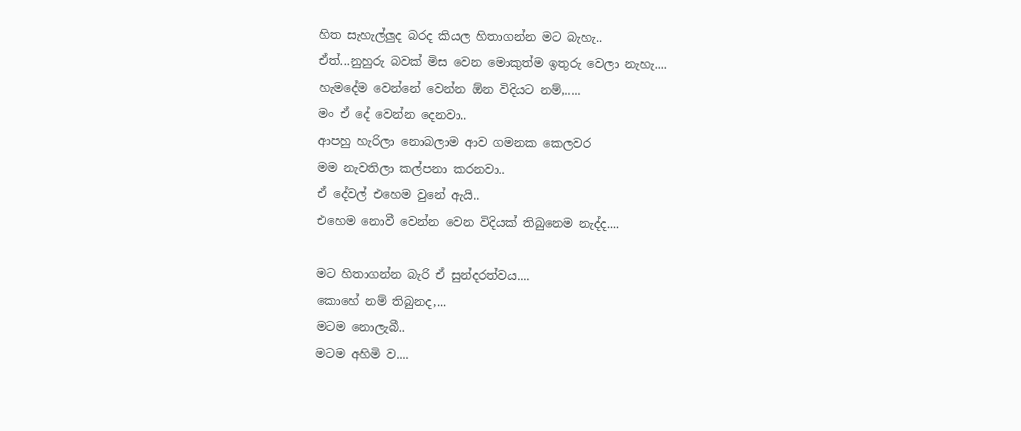හිත සැහැල්ලුද බරද කියල හිතාගන්න මට බැහැ..
ඒත්...නුහුරු බවක් මිස වෙන මොකුත්ම ඉතුරු වෙලා නැහැ....
හැමදේම වෙන්නේ වෙන්න ඕන විදියට නම්,.....
මං ඒ දේ වෙන්න දෙනවා..
ආපහු හැරිලා නොබලාම ආව ගමනක කෙලවර
මම නැවතිලා කල්පනා කරනවා..
ඒ දේවල් එහෙම වුනේ ඇයි..
එහෙම නොවී වෙන්න වෙන විදියක් තිබුනෙම නැද්ද....

මට හිතාගන්න බැරි ඒ සුන්දරත්වය....
කොහේ නම් තිබුනද,...
මටම නොලැබී..
මටම අහිමි ව....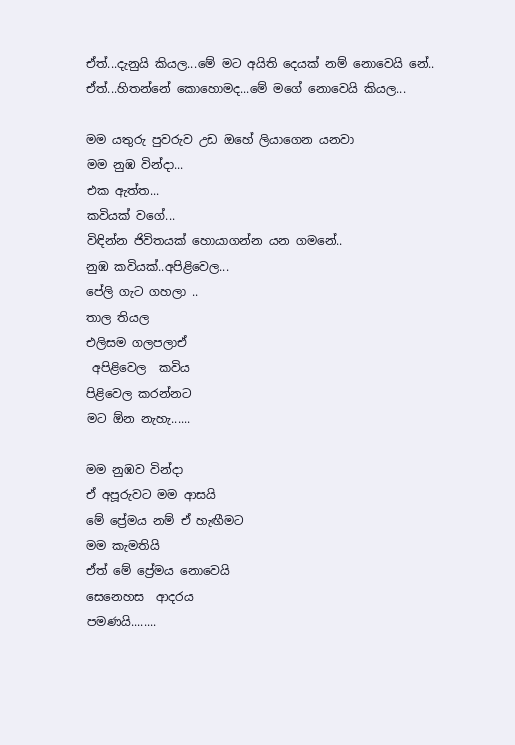ඒත්...දැනුයි කියල...මේ මට අයිති දෙයක් නම් නොවෙයි නේ..
ඒත්...හිතන්නේ කොහොමද...මේ මගේ නොවෙයි කියල...

මම යතුරු පුවරුව උඩ ඔහේ ලියාගෙන යනවා
මම නුඹ වින්දා...
එක ඇත්ත...
කවියක් වගේ...
විඳින්න ජිවිතයක් හොයාගන්න යන ගමනේ..
නුඹ කවියක්..අපිළිවෙල...
පේලි ගැට ගහලා ..
තාල තියල
එලිසම ගලපලාඒ
 අපිළිවෙල  කවිය
පිළිවෙල කරන්නට
මට ඕන නැහැ......

මම නුඹව වින්දා
ඒ අපූරුවට මම ආසයි
මේ ප්‍රේමය නම් ඒ හැඟීමට
මම කැමතියි
ඒත් මේ ප්‍රේමය නොවෙයි
සෙනෙහස  ආදරය
පමණයි........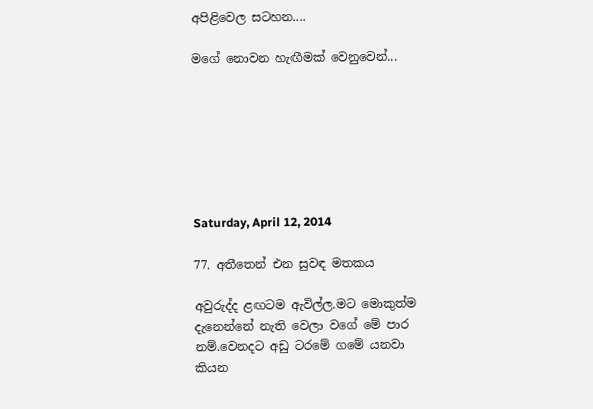අපිළිවෙල සටහන....

මගේ නොවන හැඟීමක් වෙනුවෙන්...







Saturday, April 12, 2014

77. අතීතෙන් එන සුවඳ මතකය

අවුරුද්ද ළඟටම ඇවිල්ල.මට මොකුත්ම දැනෙන්නේ නැති වෙලා වගේ මේ පාර නම්.වෙනදට අඩු ටරමේ ගමේ යනවා කියන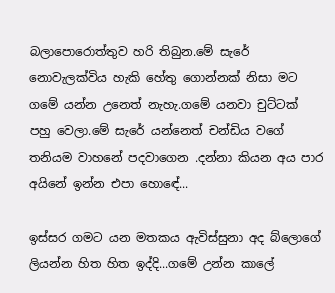බලාපොරොත්තුව හරි තිබුන.මේ සැරේ නොවැලක්විය හැකි හේතු ගොන්නක් නිසා මට ගමේ යන්න උනෙත් නැහැ.ගමේ යනවා චුට්ටක් පහු වෙලා.මේ සැරේ යන්නෙත් චන්ඩිය වගේ තනියම වාහනේ පදවාගෙන .දන්නා කියන අය පාර අයිනේ ඉන්න එපා හොඳේ...

ඉස්සර ගමට යන මතකය ඇවිස්සුනා අද බ්ලොගේ ලියන්න හිත හිත ඉද්දි...ගමේ උන්න කාලේ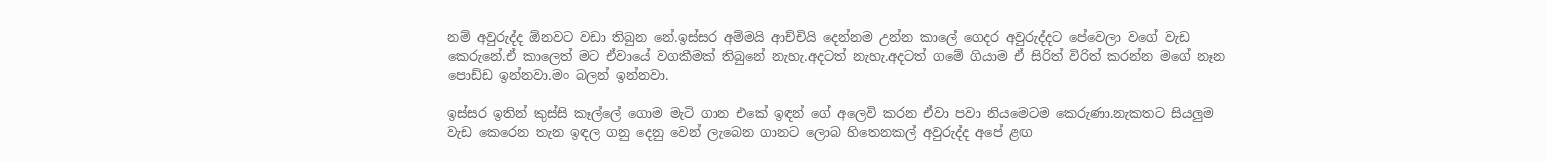නම් අවුරුද්ද ඕනවට වඩා තිබුන නේ.ඉස්සර අම්මයි ආච්චියි දෙන්නම උන්න කාලේ ගෙදර අවුරුද්දට පේවෙලා වගේ වැඩ කෙරුනේ.ඒ කාලෙත් මට ඒවායේ වගකීමක් තිබුනේ නැහැ.අදටත් නැහැ.අදටත් ගමේ ගියාම ඒ සිරිත් විරිත් කරන්න මගේ නෑන පොඩ්ඩ ඉන්නවා.මං බලන් ඉන්නවා.

ඉස්සර ඉතින් කුස්සි කෑල්ලේ ගොම මැටි ගාන එකේ ඉඳන් ගේ අලෙවි කරන ඒවා පවා නියමෙටම කෙරුණා.නැකතට සියලුම වැඩ කෙරෙන තැන ඉඳල ගනු දෙනු වෙන් ලැබෙන ගානට ලොබ හිතෙනකල් අවුරුද්ද අපේ ළඟ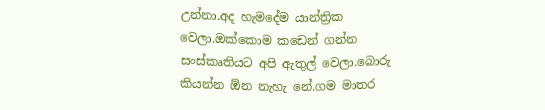උන්නා.අද හැමදේම යාන්ත්‍රික වෙලා.ඔක්කොම කඩෙන් ගන්න සංස්කෘතියට අපි ඇතුල් වෙලා.බොරු කියන්න ඕන නැහැ නේ.ගම මාතර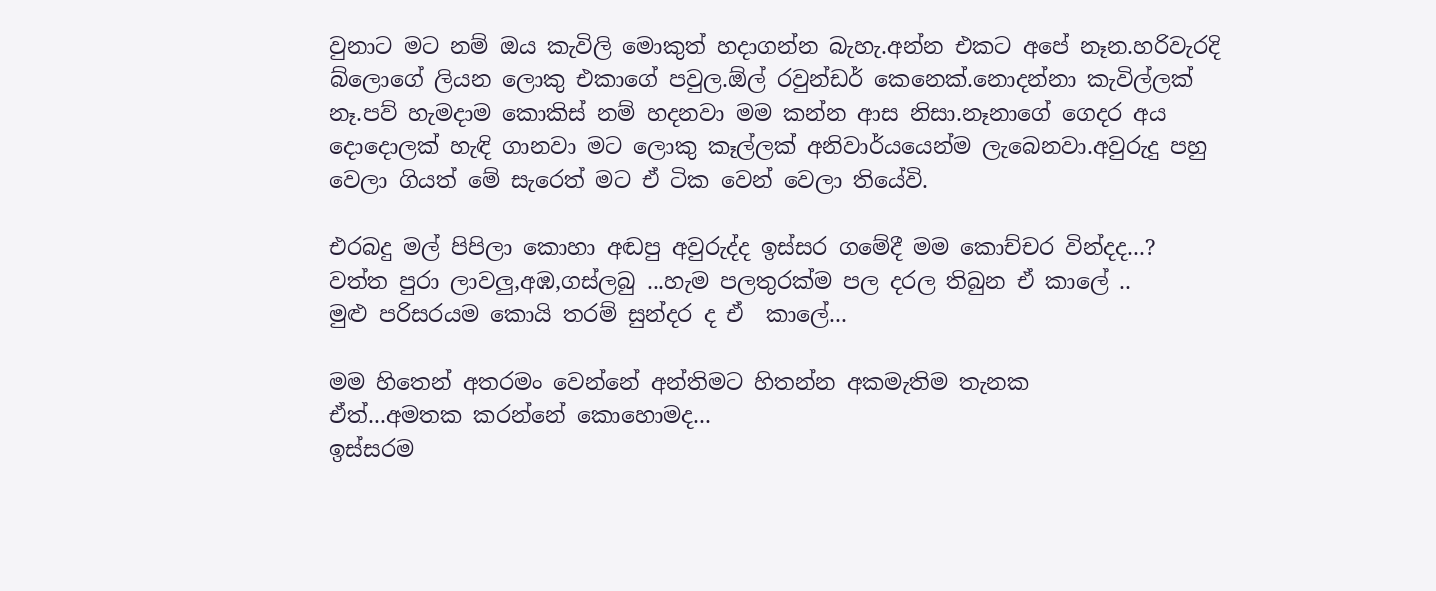වුනාට මට නම් ඔය කැවිලි මොකුත් හදාගන්න බැහැ.අන්න එකට අපේ නෑන.හරිවැරදි බ්ලොගේ ලියන ලොකු එකාගේ පවුල.ඕල් රවුන්ඩර් කෙනෙක්.නොදන්නා කැවිල්ලක් නෑ.පව් හැමදාම කොකිස් නම් හදනවා මම කන්න ආස නිසා.නෑනාගේ ගෙදර අය දොදොලක් හැඳි ගානවා මට ලොකු කෑල්ලක් අනිවාර්යයෙන්ම ලැබෙනවා.අවුරුදු පහු වෙලා ගියත් මේ සැරෙත් මට ඒ ටික වෙන් වෙලා තියේවි.

එරබදු මල් පිපිලා කොහා අඬපු අවුරුද්ද ඉස්සර ගමේදී මම කොච්චර වින්දද...?
වත්ත පුරා ලාවලු,අඹ,ගස්ලබු ...හැම පලතුරක්ම පල දරල තිබුන ඒ කාලේ ..
මුළු පරිසරයම කොයි තරම් සුන්දර ද ඒ  කාලේ...

මම හිතෙන් අතරමං වෙන්නේ අන්තිමට හිතන්න අකමැතිම තැනක
ඒත්...අමතක කරන්නේ කොහොමද...
ඉස්සරම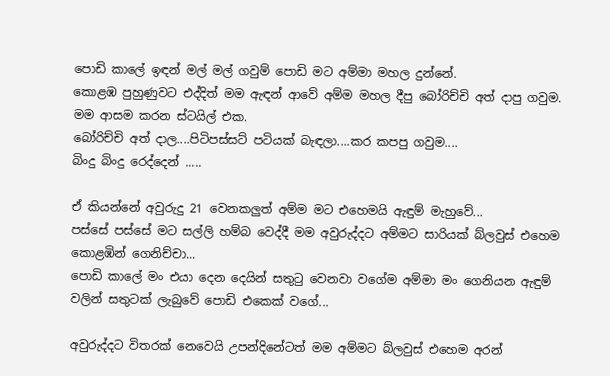පොඩි කාලේ ඉඳන් මල් මල් ගවුම් පොඩි මට අම්මා මහල දුන්නේ.
කොළඹ පුහුණුවට එද්දිත් මම ඇඳන් ආවේ අම්ම මහල දීපු බෝරිච්චි අත් දාපු ගවුම.
මම ආසම කරන ස්ටයිල් එක.
බෝරිච්චි අත් දාල....පිටිපස්සට් පටියක් බැඳලා....කර කපපු ගවුම....
බිංදු බිංදු රෙද්දෙන් .....

ඒ කියන්නේ අවුරුදු 21 වෙනකලුත් අම්ම මට එහෙමයි ඇඳුම් මැහුවේ...
පස්සේ පස්සේ මට සල්ලි හම්බ වෙද්දී මම අවුරුද්දට අම්මට සාරියක් බ්ලවුස් එහෙම කොළඹින් ගෙනිච්චා...
පොඩි කාලේ මං එයා දෙන දෙයින් සතුටු වෙනවා වගේම අම්මා මං ගෙනියන ඇඳුම් වලින් සතුටක් ලැබුවේ පොඩි එකෙක් වගේ...

අවුරුද්දට විතරක් නෙවෙයි උපන්දිනේටත් මම අම්මට බ්ලවුස් එහෙම අරන්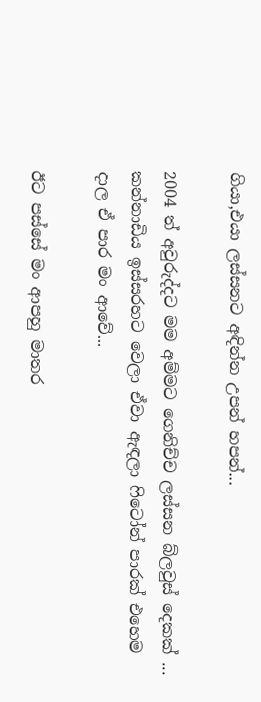ගියා,එයා ලස්සනට අඳින්න උපන් හපන්...

2004 ත් අවුරුද්දට මම අම්මට ගෙනිච්ච ලස්සන බ්ලවුස් දෙකක් ...
කන්නාඩිය ඉස්සරහට වෙලා ඒවා ඇඳලා ෆිටෝන් පාරක් එහෙම දාල ඒ පාර මං ආවේ...

ඊට පස්සේ මං ආපහු මාතර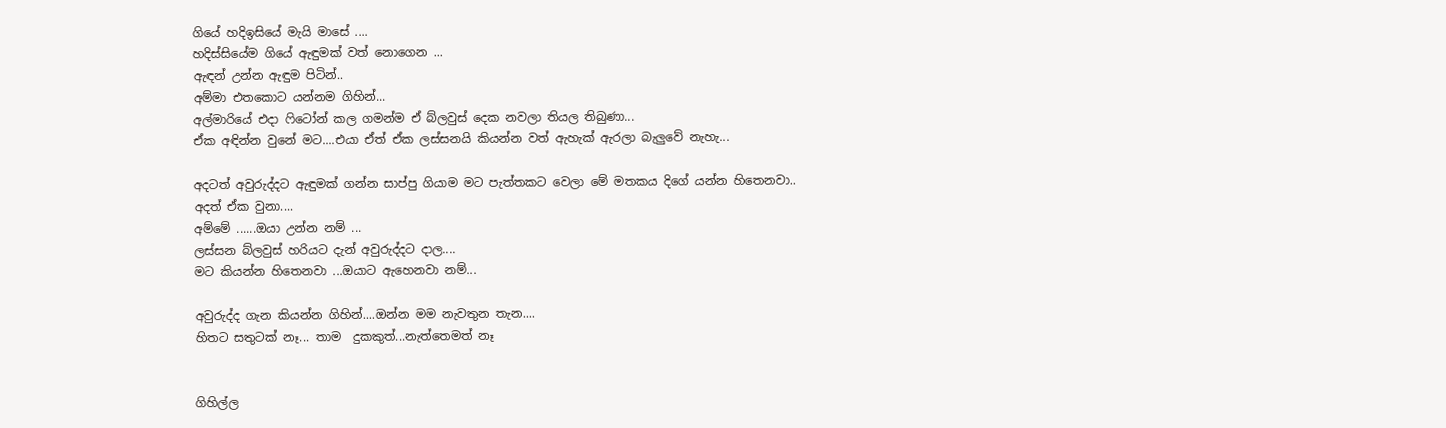ගියේ හදිඉසියේ මැයි මාසේ ....
හදිස්සියේම ගියේ ඇඳුමක් වත් නොගෙන ...
ඇඳන් උන්න ඇඳුම පිටින්..
අම්මා එතකොට යන්නම ගිහින්...
අල්මාරියේ එදා ෆිටෝන් කල ගමන්ම ඒ බ්ලවුස් දෙක නවලා තියල තිබුණා...
ඒක අඳින්න වුනේ මට....එයා ඒත් ඒක ලස්සනයි කියන්න වත් ඇහැක් ඇරලා බැලුවේ නැහැ...

අදටත් අවුරුද්දට ඇඳුමක් ගන්න සාප්පු ගියාම මට පැත්තකට වෙලා මේ මතකය දිගේ යන්න හිතෙනවා..
අදත් ඒක වුනා....
අම්මේ ......ඔයා උන්න නම් ...
ලස්සන බ්ලවුස් හරියට දැන් අවුරුද්දට දාල....
මට කියන්න හිතෙනවා ...ඔයාට ඇහෙනවා නම්...

අවුරුද්ද ගැන කියන්න ගිහින්....ඔන්න මම නැවතුන තැන....
හිතට සතුටක් නෑ... තාම  දුකකුත්...නැත්තෙමත් නෑ


ගිහිල්ල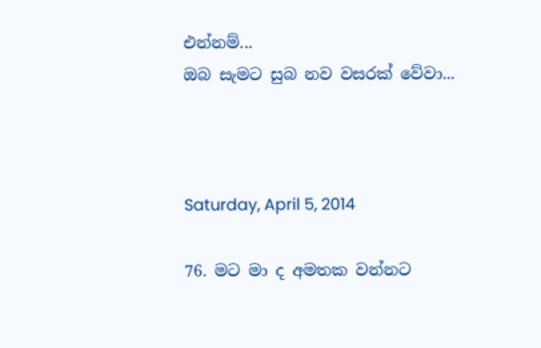එන්නම්...
ඔබ සැමට සුබ නව වසරක් වේවා...



Saturday, April 5, 2014

76. මට මා ද අමතක වන්නට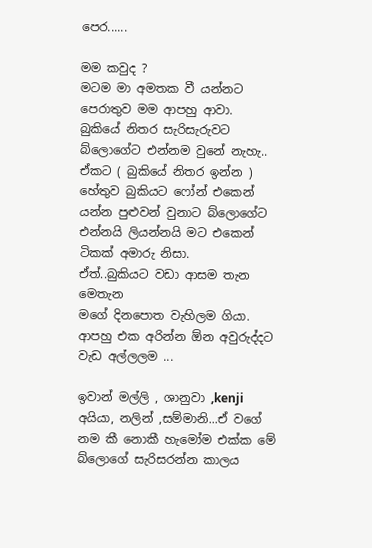පෙර......

මම කවුද ?
මටම මා අමතක වී යන්නට පෙරාතුව මම ආපහු ආවා.
බුකියේ නිතර සැරිසැරුවට බ්ලොගේට එන්නම වුනේ නැහැ..
ඒකට ( බුකියේ නිතර ඉන්න ) හේතුව බුකියට ෆෝන් එකෙන් යන්න පුළුවන් වුනාට බ්ලොගේට එන්නයි ලියන්නයි මට එකෙන් ටිකක් අමාරු නිසා.
ඒත්..බුකියට වඩා ආසම තැන මෙතැන
මගේ දිනපොත වැහිලම ගියා.
ආපහු එක අරින්න ඕන අවුරුද්දට වැඩ අල්ලලම ...

ඉවාන් මල්ලි , ශානුවා ,kenji අයියා, නලින් ,සම්මානි...ඒ වගේ නම කී නොකී හැමෝම එක්ක මේ බ්ලොගේ සැරිසරන්න කාලය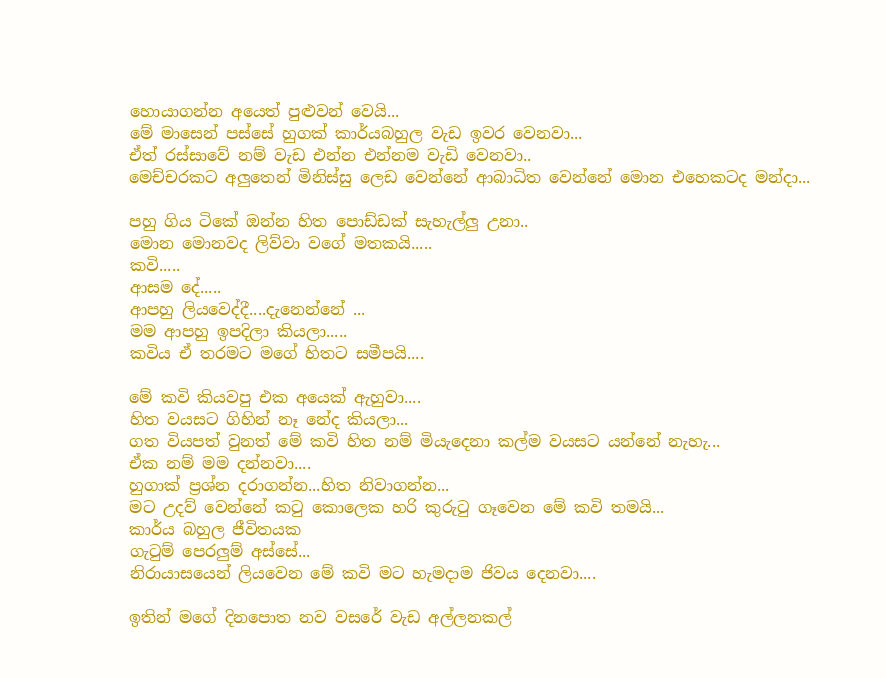හොයාගන්න අයෙත් පුළුවන් වෙයි...
මේ මාසෙන් පස්සේ හුගක් කාර්යබහුල වැඩ ඉවර වෙනවා...
ඒත් රස්සාවේ නම් වැඩ එන්න එන්නම වැඩි වෙනවා..
මෙච්චරකට අලුතෙන් මිනිස්සු ලෙඩ වෙන්නේ ආබාධිත වෙන්නේ මොන එහෙකටද මන්දා...

පහු ගිය ටිකේ ඔන්න හිත පොඩ්ඩක් සැහැල්ලු උනා..
මොන මොනවද ලිව්වා වගේ මතකයි.....
කවි.....
ආසම දේ.....
ආපහු ලියවෙද්දී....දැනෙන්නේ ...
මම ආපහු ඉපදිලා කියලා.....
කවිය ඒ තරමට මගේ හිතට සමීපයි....

මේ කවි කියවපු එක අයෙක් ඇහුවා....
හිත වයසට ගිහින් නෑ නේද කියලා...
ගත වියපත් වුනත් මේ කවි හිත නම් මියැදෙනා කල්ම වයසට යන්නේ නැහැ...
ඒක නම් මම දන්නවා....
හුගාක් ප්‍රශ්න දරාගන්න...හිත නිවාගන්න...
මට උදව් වෙන්නේ කටු කොලෙක හරි කුරුටු ගෑවෙන මේ කවි තමයි...
කාර්ය බහුල ජීවිතයක
ගැටුම් පෙරලුම් අස්සේ...
නිරායාසයෙන් ලියවෙන මේ කවි මට හැමදාම ජිවය දෙනවා....

ඉතින් මගේ දිනපොත නව වසරේ වැඩ අල්ලනකල්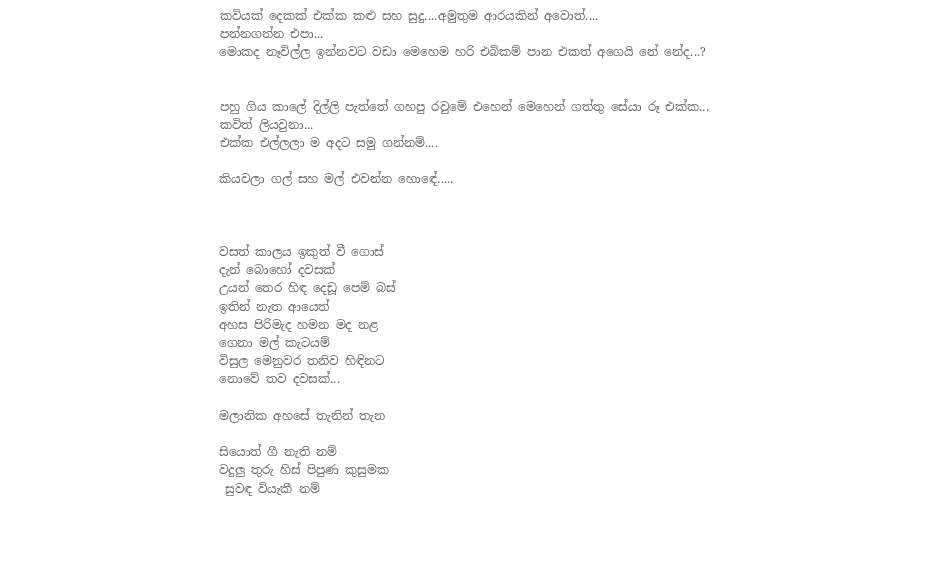කවියක් දෙකක් එක්ක කළු සහ සුදු....අමුතුම ආරයකින් අවොත්....
පන්නගන්න එපා...
මොකද නෑවිල්ල ඉන්නවට වඩා මෙහෙම හරි එබිකම් පාන එකත් අගෙයි නේ නේද...?


පහු ගිය කාලේ දිල්ලි පැත්තේ ගහපු රවුමේ එහෙන් මෙහෙන් ගත්තු සේයා රූ එක්ක...
කවිත් ලියවුනා...
එක්ක එල්ලලා ම අදට සමු ගන්නම්....

කියවලා ගල් සහ මල් එවන්න හොඳේ.....



වසත් කාලය ඉකුත් වී ගොස්
දැන් බොහෝ දවසක්
උයන් තෙර හිඳ දෙඩූ පෙම් බස්
ඉතින් නැත ආයෙත්
අහස පිරිමැද හමන මද නළ
ගෙනා මල් කැටයම්
විසුල මෙනුවර තනිව හිඳිනට
නොවේ තව දවසක්...

මලානික අහසේ තැනින් තැන

සියොත් ගී නැති නම්
වදුලු තුරු හිස් පිපුණ කුසුමක
 සුවඳ වියැකී නම්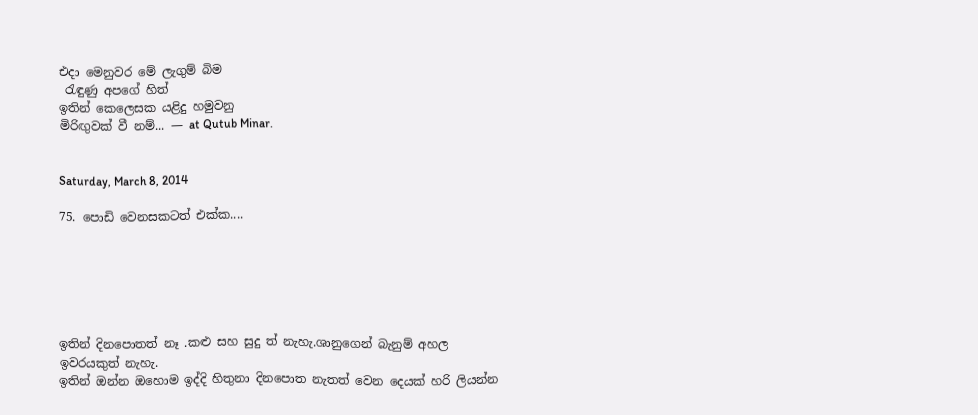එදා මෙනුවර මේ ලැගුම් බිම
 රැඳුණු අපගේ හිත්
ඉතින් කෙලෙසක යළිදු හමුවනු
මිරිඟුවක් වී නම්... — at Qutub Minar.


Saturday, March 8, 2014

75. පොඩි වෙනසකටත් එක්ක....






ඉතින් දිනපොතත් නෑ .කළු සහ සුදු ත් නැහැ.ශානුගෙන් බැනුම් අහල ඉවරයකුත් නැහැ.
ඉතින් ඔන්න ඔහොම ඉද්දි හිතුනා දිනපොත නැතත් වෙන දෙයක් හරි ලියන්න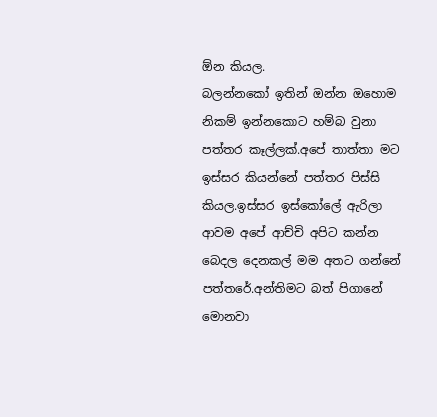ඕන කියල.
බලන්නකෝ ඉතින් ඔන්න ඔහොම නිකම් ඉන්නකොට හම්බ වුනා පත්තර කෑල්ලක්.අපේ තාත්තා මට ඉස්සර කියන්නේ පත්තර පිස්සි කියල.ඉස්සර ඉස්කෝලේ ඇරිලා ආවම අපේ ආච්චි අපිට කන්න බෙදල දෙනකල් මම අතට ගන්නේ පත්තරේ.අන්තිමට බත් පිගානේ මොනවා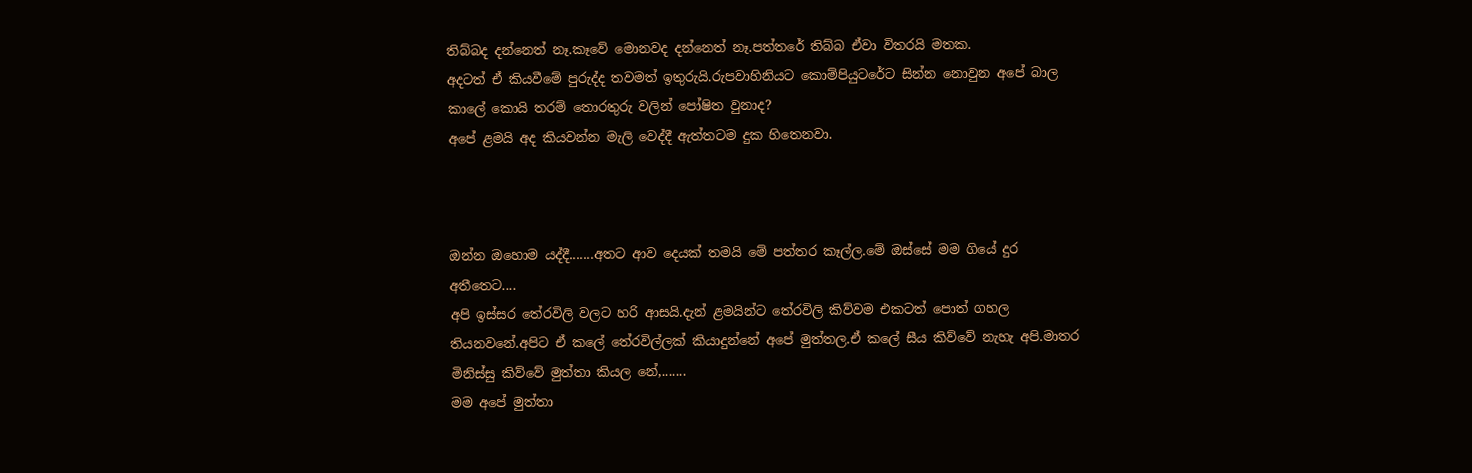තිබ්බද දන්නෙත් නෑ.කෑවේ මොනවද දන්නෙත් නෑ.පත්තරේ තිබ්බ ඒවා විතරයි මතක.
අදටත් ඒ කියවීමේ පුරුද්ද තවමත් ඉතුරුයි.රුපවාහිනියට කොම්පියුටරේට සින්න නොවුන අපේ බාල කාලේ කොයි තරම් තොරතුරු වලින් පෝෂිත වුනාද?
අපේ ළමයි අද කියවන්න මැලි වෙද්දී ඇත්තටම දුක හිතෙනවා.



ඔන්න ඔහොම යද්දී.......අතට ආව දෙයක් තමයි මේ පත්තර කෑල්ල.මේ ඔස්සේ මම ගියේ දුර අතීතෙට....
අපි ඉස්සර තේරවිලි වලට හරි ආසයි.දැන් ළමයින්ට තේරවිලි කිව්වම එකටත් පොත් ගහල තියනවනේ.අපිට ඒ කලේ තේරවිල්ලක් කියාදුන්නේ අපේ මුත්තල.ඒ කලේ සීය කිව්වේ නැහැ අපි.මාතර මිනිස්සු කිව්වේ මුත්තා කියල නේ,.......
මම අපේ මුත්තා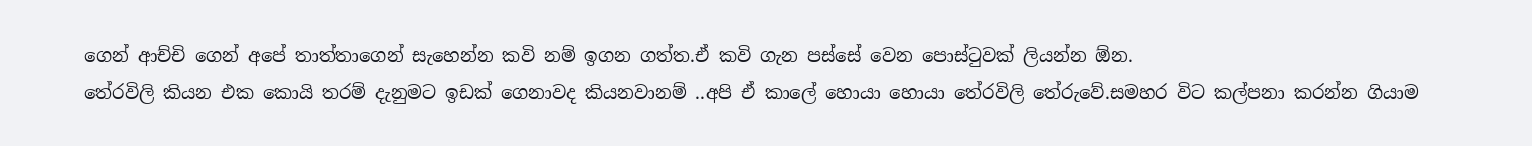ගෙන් ආච්චි ගෙන් අපේ තාත්තාගෙන් සැහෙන්න කවි නම් ඉගන ගත්ත.ඒ කවි ගැන පස්සේ වෙන පොස්ටුවක් ලියන්න ඕන.
තේරවිලි කියන එක කොයි තරම් දැනුමට ඉඩක් ගෙනාවද කියනවානම් ..අපි ඒ කාලේ හොයා හොයා තේරවිලි තේරුවේ.සමහර විට කල්පනා කරන්න ගියාම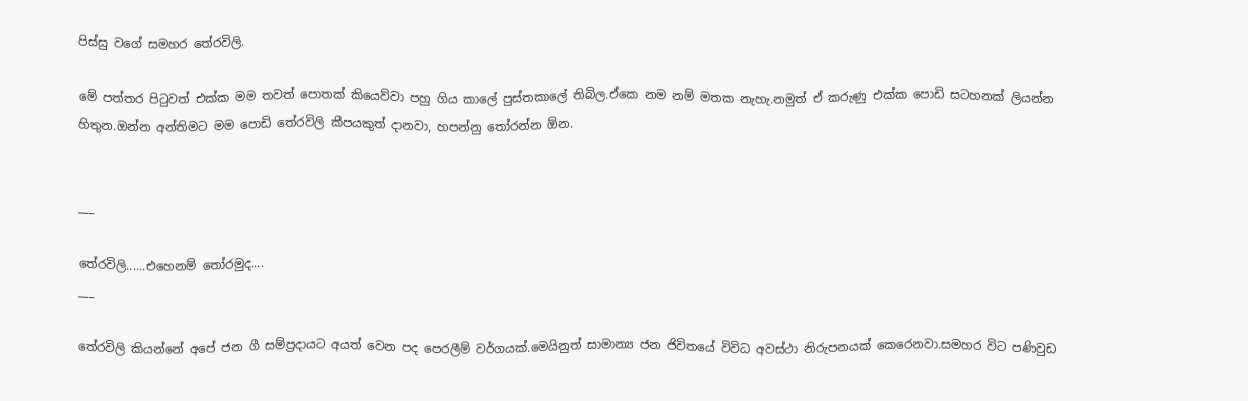පිස්සු වගේ සමහර තේරවිලි.

මේ පත්තර පිටුවත් එක්ක මම තවත් පොතක් කියෙව්වා පහු ගිය කාලේ පුස්තකාලේ තිබිල.ඒකෙ නම නම් මතක නැහැ.නමුත් ඒ කරුණු එක්ක පොඩි සටහනක් ලියන්න හිතුන.ඔන්න අන්තිමට මම පොඩි තේරවිලි කීපයකුත් දානවා, හපන්නු තෝරන්න ඕන.


___

තේරවිලි......එහෙනම් තෝරමුද....
___

තේරවිලි කියන්නේ අපේ ජන ගී සම්ප්‍රදායට අයත් වෙන පද පෙරලීම් වර්ගයක්.මෙයිනුත් සාමාන්‍ය ජන ජිවිතයේ විවිධ අවස්ථා නිරුපනයක් කෙරෙනවා.සමහර විට පණිවුඩ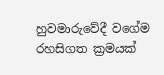හුවමාරුවේදී වගේම රහසිගත ක්‍රමයක්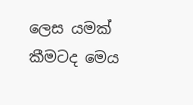ලෙස යමක් කීමටද මෙය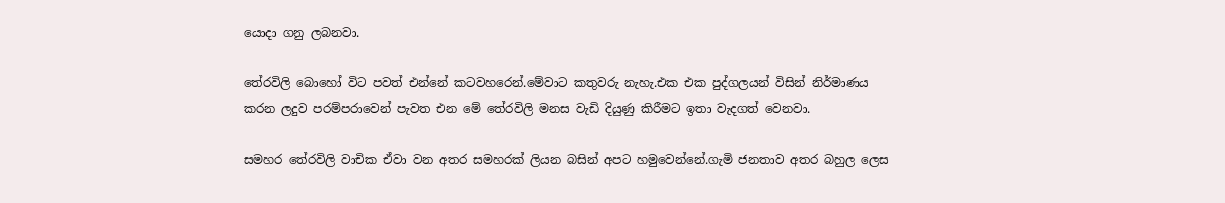යොදා ගනු ලබනවා.

තේරවිලි බොහෝ විට පවත් එන්නේ කටවහරෙන්.මේවාට කතුවරු නැහැ.එක එක පුද්ගලයන් විසින් නිර්මාණය කරන ලදුව පරම්පරාවෙන් පැවත එන මේ තේරවිලි මනස වැඩි දියුණු කිරීමට ඉතා වැදගත් වෙනවා.

සමහර තේරවිලි වාචික ඒවා වන අතර සමහරක් ලියන බසින් අපට හමුවෙන්නේ.ගැමි ජනතාව අතර බහුල ලෙස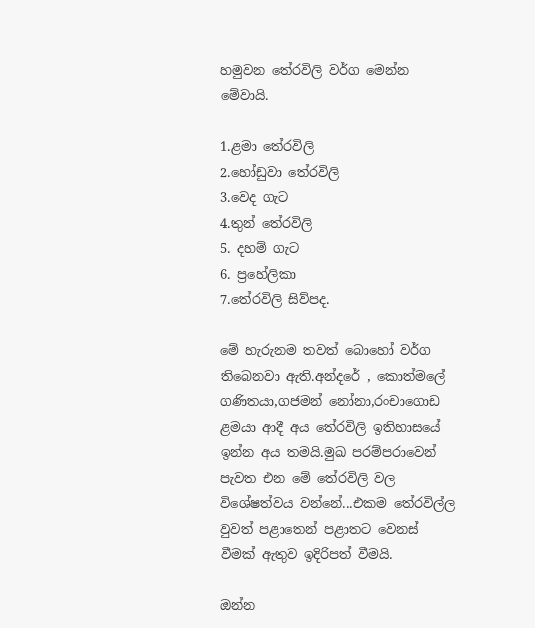හමුවන තේරවිලි වර්ග මෙන්න මේවායි.

1.ළමා තේරවිලි
2.හෝඩුවා තේරවිලි
3.වෙද ගැට
4.තුන් තේරවිලි
5. දහම් ගැට
6. ප්‍රහේලිකා
7.තේරවිලි සිව්පද.

මේ හැරුනම තවත් බොහෝ වර්ග තිබෙනවා ඇති.අන්දරේ , කොත්මලේ ගණිතයා,ගජමන් නෝනා,රංචාගොඩ ළමයා ආදී අය තේරවිලි ඉතිහාසයේ ඉන්න අය තමයි.මුඛ පරම්පරාවෙන් පැවත එන මේ තේරවිලි වල විශේෂත්වය වන්නේ...එකම තේරවිල්ල වුවත් පළාතෙන් පළාතට වෙනස් වීමක් ඇතුව ඉදිරිපත් වීමයි.

ඔන්න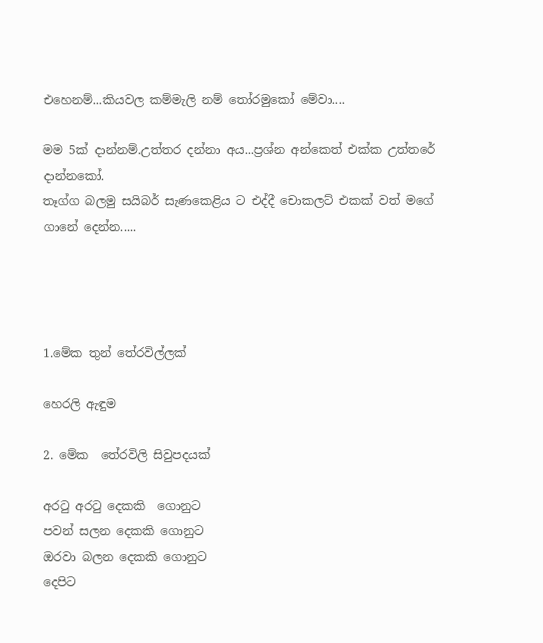එහෙනම්...කියවල කම්මැලි නම් තෝරමුකෝ මේවා....

මම 5ක් දාන්නම්.උත්තර දන්නා අය...ප්‍රශ්න අන්කෙත් එක්ක උත්තරේ දාන්නකෝ.
තෑග්ග බලමු සයිබර් සැණකෙළිය ට එද්දී චොකලට් එකක් වත් මගේ ගානේ දෙන්න.....




1.මේක තුන් තේරවිල්ලක්

හෙරලි ඇඳුම

2. මේක  තේරවිලි සිවුපදයක්

අරටු අරටු දෙකකි  ගොනුට
පවන් සලන දෙකකි ගොනුට
ඔරවා බලන දෙකකි ගොනුට
දෙපිට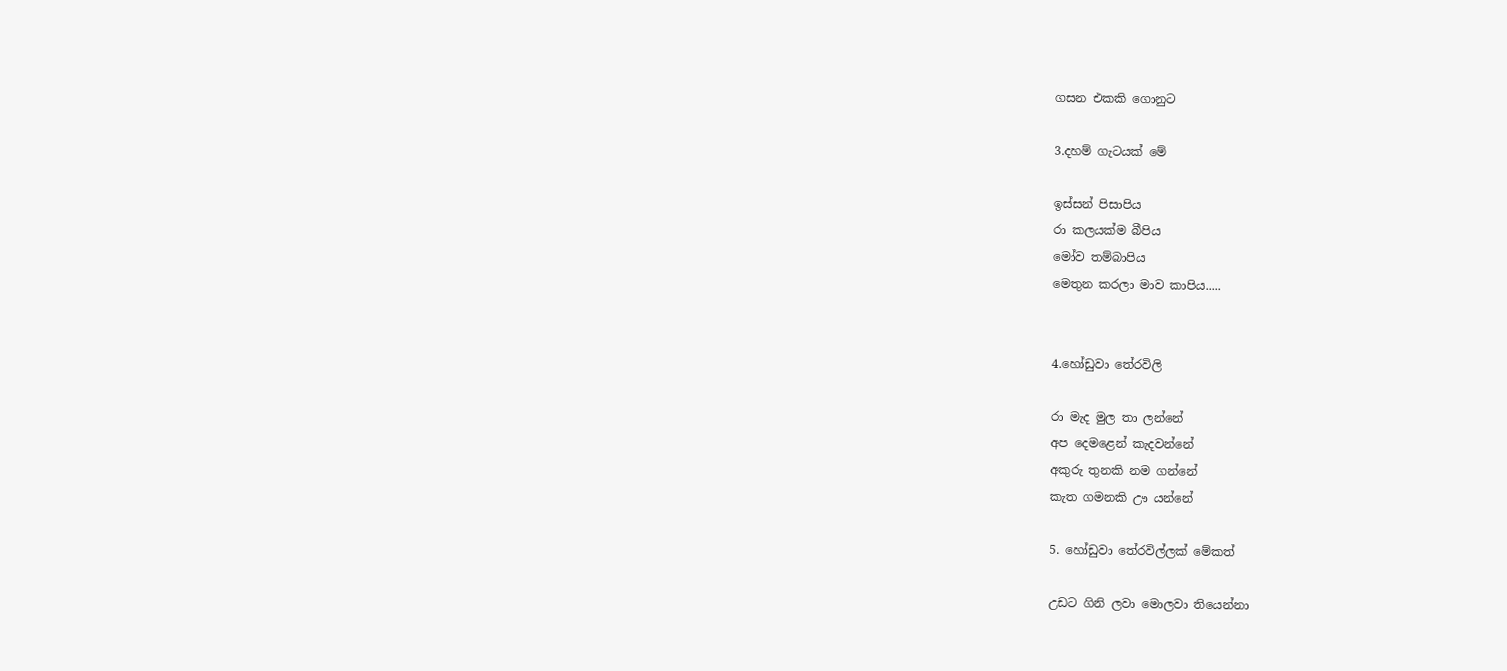ගසන එකකි ගොනුට

3.දහම් ගැටයක් මේ

ඉස්සන් පිසාපිය
රා කලයක්ම බීපිය
මෝව තම්බාපිය
මෙතුන කරලා මාව කාපිය.....


4.හෝඩුවා තේරවිලි

රා මැද මුල තා ලන්නේ
අප දෙමළෙන් කැදවන්නේ
අකුරු තුනකි නම ගන්නේ
කැත ගමනකි ඌ යන්නේ

5. හෝඩුවා තේරවිල්ලක් මේකත්

උඩට ගිනි ලවා මොලවා තියෙන්නා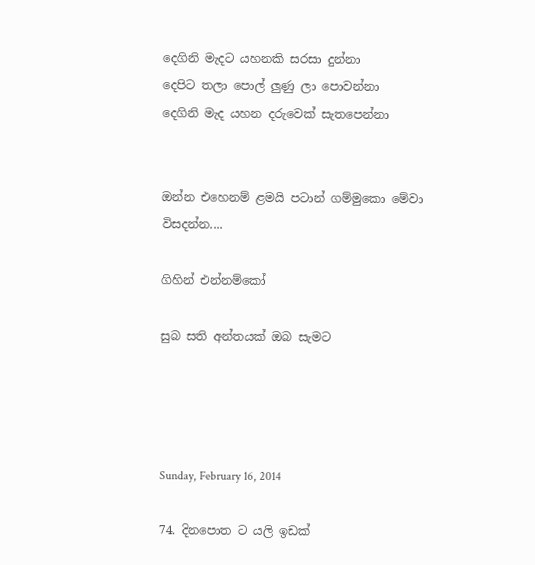දෙගිනි මැදට යහනකි සරසා දුන්නා
දෙපිට තලා පොල් ලුණු ලා පොවන්නා
දෙගිනි මැද යහන දරුවෙක් සැතපෙන්නා


ඔන්න එහෙනම් ළමයි පටාන් ගම්මුකො මේවා විසදන්න....

ගිහින් එන්නම්කෝ

සුබ සති අන්තයක් ඔබ සැමට




Sunday, February 16, 2014

74. දිනපොත ට යලි ඉඩක්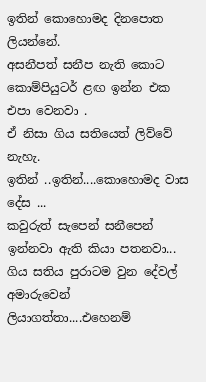ඉතින් කොහොමද දිනපොත ලියන්නේ.
අසනීපත් සනීප නැති කොට
කොම්පියුටර් ළඟ ඉන්න එක එපා වෙනවා .
ඒ නිසා ගිය සතියෙත් ලිව්වේ නැහැ.
ඉතින් ..ඉතින්....කොහොමද වාස දේස ...
කවුරුත් සැපෙන් සනීපෙන් ඉන්නවා ඇති කියා පතනවා...
ගිය සතිය පුරාටම වුන දේවල් අමාරුවෙන් ලියාගත්තා....එහෙනම්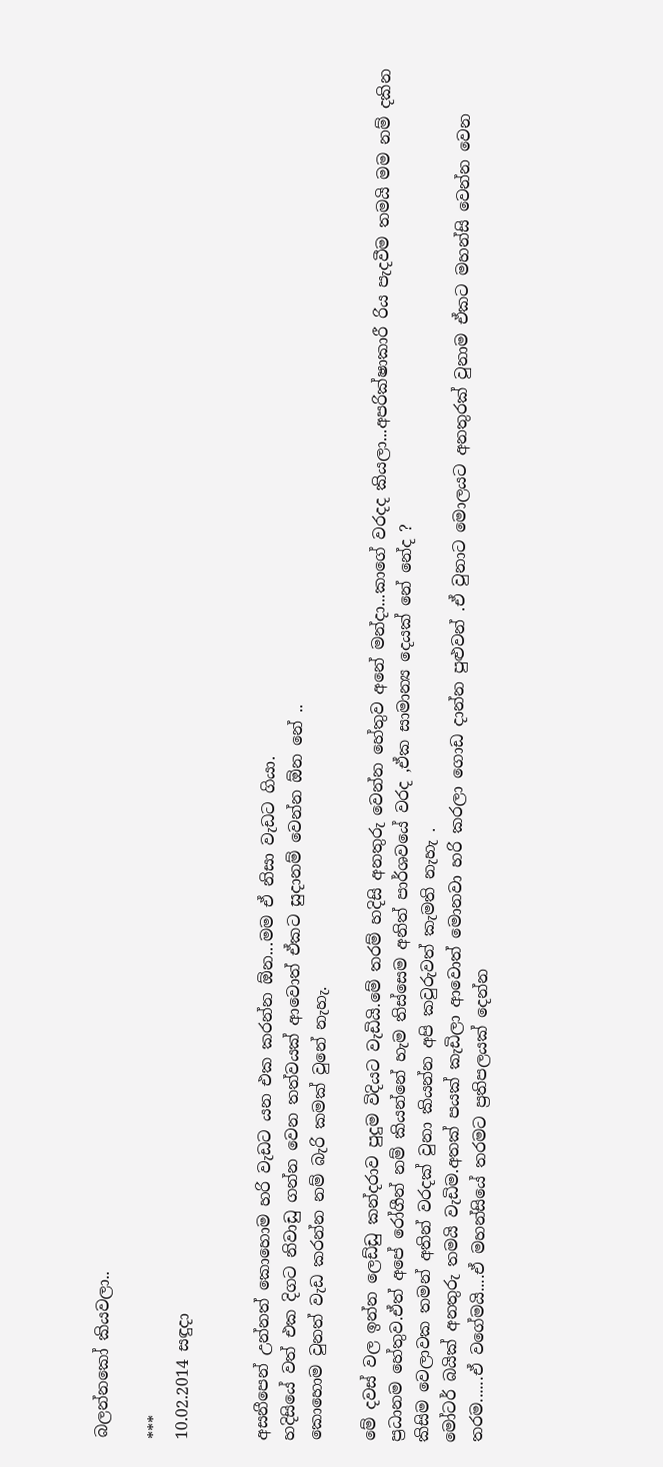බලන්නකෝ කියවලා..

***
10.02.2014 සඳුදා


අසනීපෙන් උන්නත් කොහොම හරි වැඩට යන එක කරන්න ඕන...මම ඒ නිසා වැඩට ගියා.
හදිසියේ වත් එක දිගට නිවාඩු ගන්න වෙන තත්වයක් ආවොත් ඒකට සුදානම් වෙන්න ඕන නේ ..
කොහොම වුනත් වැඩ කරන්න නම් බැරි කමක් වුනේ නැහැ.

මේ දවස් වල ඉන්න ලෙඩ්ඩු කන්දරාව පුදුම විදියට වැඩියි.මේ තරම් හදිසි අනතුරු වෙන්න හේතුව අනේ මන්දා...කාගේ වරදද කියලා...අපරික්ෂාකාරී රිය පැදවීම තමයි මම නම් දකින ප්‍රධානම හේතුව.ඒත් අපේ රෝගීන් නම් කියන්නේ හැම තිස්සෙම අනිත් පාර්ශවයේ වරද ,ඒක සාමාන්‍ය දෙයක් නේ නේද ?
කිසිම වෙලාවක තමන් අතින් වරදක් වුනා කියන්න අපි කවුරුවත් කැමති නැහැ .
මෝටර් බයික් අනතුරු තමයි වැඩිම.අතක් පයක් කැඩිලා ආවොත් මොනවා හරි කරලා ගොඩ දාන්න පුළුවන් .ඒ වුනාට මොලයට අනතුරක් වුනාම ඒකට මහන්සි වෙන්න වෙන තරම......ඒ වගේමයි....ඒ මහන්සියේ තරමට ප්‍රතිපලයක් දෙන්න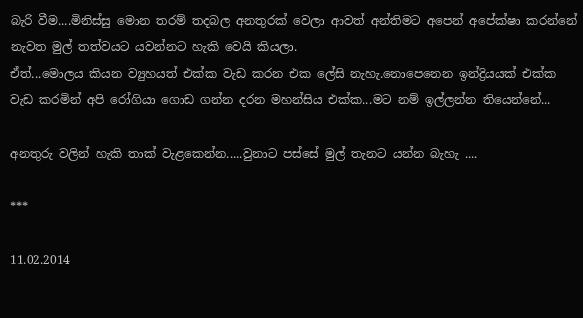බැරි වීම....මිනිස්සු මොන තරම් තදබල අනතුරක් වෙලා ආවත් අන්තිමට අපෙන් අපේක්ෂා කරන්නේ නැවත මුල් තත්වයට යවන්නට හැකි වෙයි කියලා.
ඒත්...මොලය කියන ව්‍යුහයත් එක්ක වැඩ කරන එක ලේසි නැහැ.නොපෙනෙන ඉන්ද්‍රියයක් එක්ක වැඩ කරමින් අපි රෝගියා ගොඩ ගන්න දරන මහන්සිය එක්ක...මට නම් ඉල්ලන්න තියෙන්නේ...

අනතුරු වලින් හැකි තාක් වැළකෙන්න.....වුනාට පස්සේ මුල් තැනට යන්න බැහැ ....

***

11.02.2014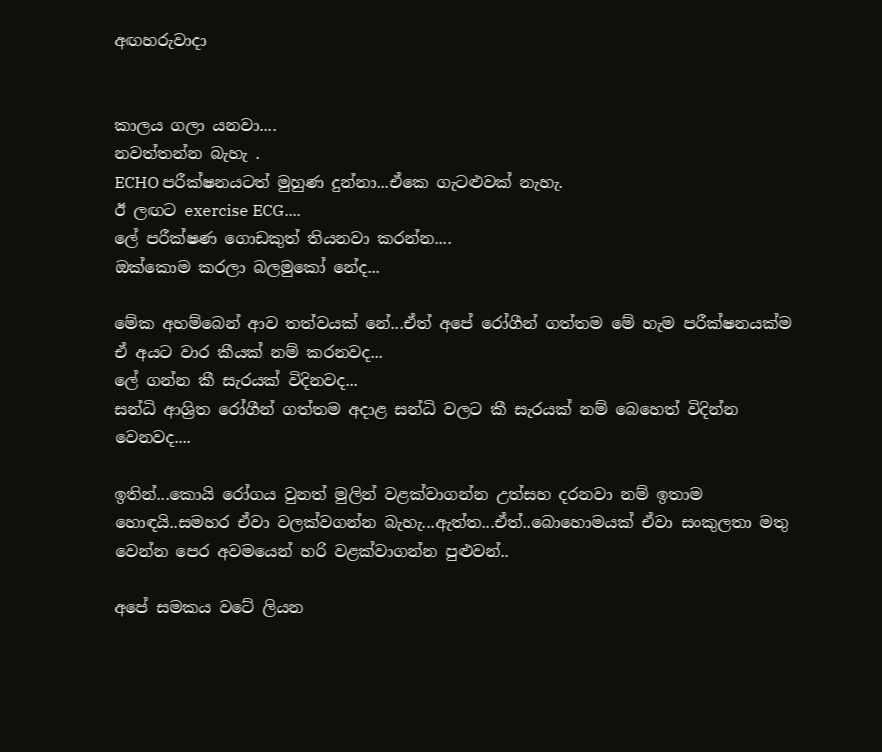අඟහරුවාදා


කාලය ගලා යනවා....
නවත්තන්න බැහැ .
ECHO පරීක්ෂනයටත් මුහුණ දුන්නා...ඒකෙ ගැටළුවක් නැහැ.
ඊ ලඟට exercise ECG....
ලේ පරීක්ෂණ ගොඩකුත් තියනවා කරන්න....
ඔක්කොම කරලා බලමුකෝ නේද...

මේක අහම්බෙන් ආව තත්වයක් නේ...ඒත් අපේ රෝගීන් ගත්තම මේ හැම පරීක්ෂනයක්ම ඒ අයට වාර කීයක් නම් කරනවද...
ලේ ගන්න කී සැරයක් විදිනවද...
සන්ධි ආශ්‍රිත රෝගීන් ගත්තම අදාළ සන්ධි වලට කී සැරයක් නම් බෙහෙත් විදින්න වෙනවද....

ඉතින්...කොයි රෝගය වුනත් මුලින් වළක්වාගන්න උත්සහ දරනවා නම් ඉතාම හොඳයි..සමහර ඒවා වලක්වගන්න බැහැ...ඇත්ත...ඒත්..බොහොමයක් ඒවා සංකුලතා මතු වෙන්න පෙර අවමයෙන් හරි වළක්වාගන්න පුළුවන්..

අපේ සමකය වටේ ලියන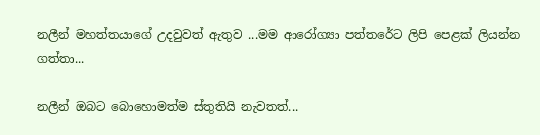නලීන් මහත්තයාගේ උදවුවත් ඇතුව ...මම ආරෝග්‍යා පත්තරේට ලිපි පෙළක් ලියන්න ගත්තා...

නලීන් ඔබට බොහොමත්ම ස්තුතියි නැවතත්...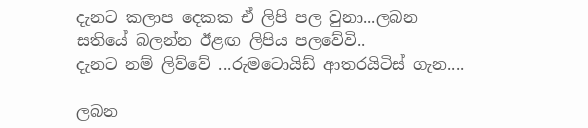දැනට කලාප දෙකක ඒ ලිපි පල වුනා...ලබන සතියේ බලන්න ඊළඟ ලිපිය පලවේවි..
දැනට නම් ලිව්වේ ...රුමටොයිඩ් ආතරයිටිස් ගැන....

ලබන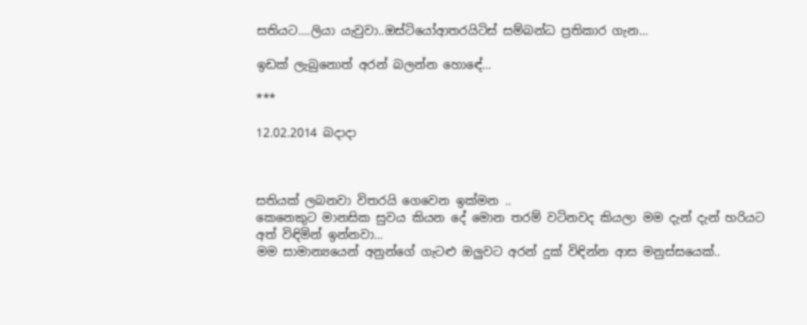සතියට....ලියා යැවුවා..ඔස්ටියෝආතරයිටිස් සම්බන්ධ ප්‍රතිකාර ගැන...

ඉඩක් ලැබුනොත් අරන් බලන්න හොඳේ...

***

12.02.2014 බදාදා



සතියක් ලබනවා විතරයි ගෙවෙන ඉක්මන ..
කෙනෙකුට මානසික සුවය කියන දේ මොන තරම් වටිනවද කියලා මම දැන් දැන් හරියට අත් විඳිමින් ඉන්නවා...
මම සාමාන්‍යයෙන් අනුන්ගේ ගැටළු ඔලුවට අරන් දුක් විඳින්න ආස මනුස්සයෙක්..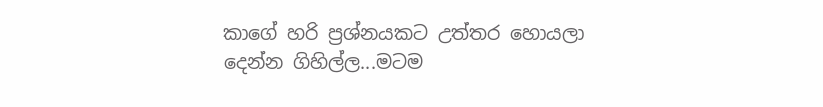කාගේ හරි ප්‍රශ්නයකට උත්තර හොයලා දෙන්න ගිහිල්ල...මටම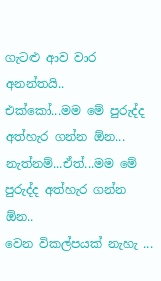ගැටළු ආව වාර අනන්තයි..
එක්කෝ...මම මේ පුරුද්ද අත්හැර ගන්න ඕන...
නැත්නම්...ඒත්...මම මේ පුරුද්ද අත්හැර ගන්න ඕන..
වෙන විකල්පයක් නැහැ ...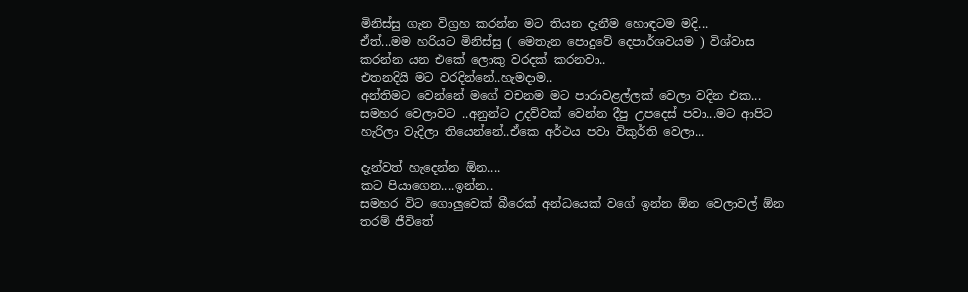මිනිස්සු ගැන විග්‍රහ කරන්න මට තියන දැනීම හොඳටම මදි...
ඒත්...මම හරියට මිනිස්සු ( මෙතැන පොදුවේ දෙපාර්ශවයම ) විශ්වාස කරන්න යන එකේ ලොකු වරදක් කරනවා..
එතනදියි මට වරදින්නේ..හැමදාම..
අන්තිමට වෙන්නේ මගේ වචනම මට පාරාවළල්ලක් වෙලා වදින එක...
සමහර වෙලාවට ..අනුන්ට උදව්වක් වෙන්න දීපු උපදෙස් පවා...මට ආපිට හැරිලා වැදිලා තියෙන්නේ..ඒකෙ අර්ථය පවා විකුර්ති වෙලා...

දැන්වත් හැදෙන්න ඕන....
කට පියාගෙන....ඉන්න..
සමහර විට ගොලුවෙක් බීරෙක් අන්ධයෙක් වගේ ඉන්න ඕන වෙලාවල් ඕන තරම් ජීවිතේ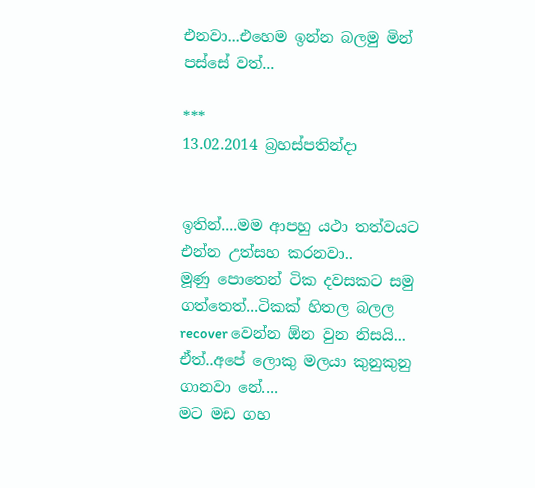එනවා...එහෙම ඉන්න බලමු මින් පස්සේ වත්...

***
13.02.2014 බ්‍රහස්පතින්දා


ඉතින්....මම ආපහු යථා තත්වයට එන්න උත්සහ කරනවා..
මූණු පොතෙන් ටික දවසකට සමු ගත්තෙත්...ටිකක් හිතල බලල recover වෙන්න ඕන වුන නිසයි...
ඒත්..අපේ ලොකු මලයා කුනුකුනු ගානවා නේ....
මට මඩ ගහ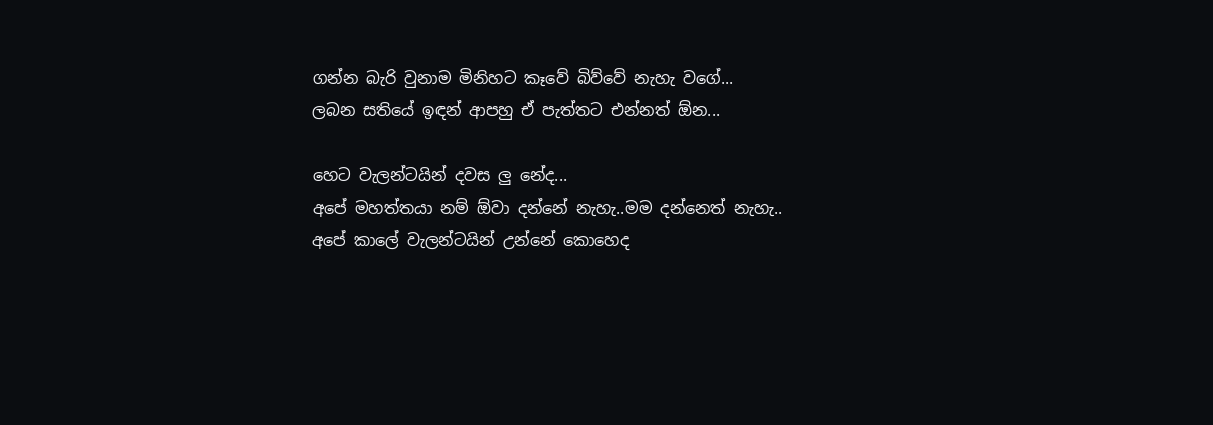ගන්න බැරි වුනාම මිනිහට කෑවේ බිව්වේ නැහැ වගේ...
ලබන සතියේ ඉඳන් ආපහු ඒ පැත්තට එන්නත් ඕන...

හෙට වැලන්ටයින් දවස ලු නේද...
අපේ මහත්තයා නම් ඕවා දන්නේ නැහැ..මම දන්නෙත් නැහැ..
අපේ කාලේ වැලන්ටයින් උන්නේ කොහෙද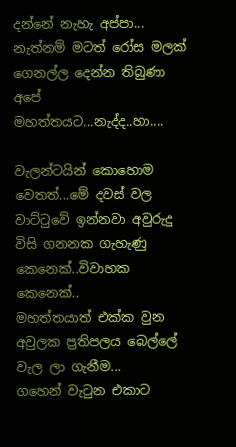දන්නේ නැහැ අප්පා...
නැත්නම් මටත් රෝස මලක් ගෙනල්ල දෙන්න තිබුණා අපේ මහත්තයට...නැද්ද..හා....

වැලන්ටයින් කොහොම වෙතත්...මේ දවස් වල වාට්ටුවේ ඉන්නවා අවුරුදු විසි ගනනක ගැහැණු කෙනෙක්..විවාහක කෙනෙක්..
මහත්තයාත් එක්ක වුන අවුලක ප්‍රතිපලය බෙල්ලේ වැල ලා ගැනීම...
ගහෙන් වැටුන එකාට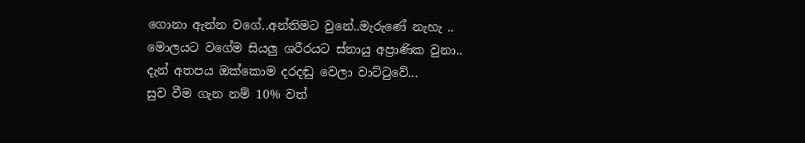ගොනා ඇන්න වගේ..අන්තිමට වුනේ..මැරුණේ නැහැ ..
මොලයට වගේම සියලු ශරීරයට ස්නායු අප්‍රාණික වුනා..
දැන් අතපය ඔක්කොම දරදඬු වෙලා වාට්ටුවේ...
සුව වීම ගැන නම් 10% වත්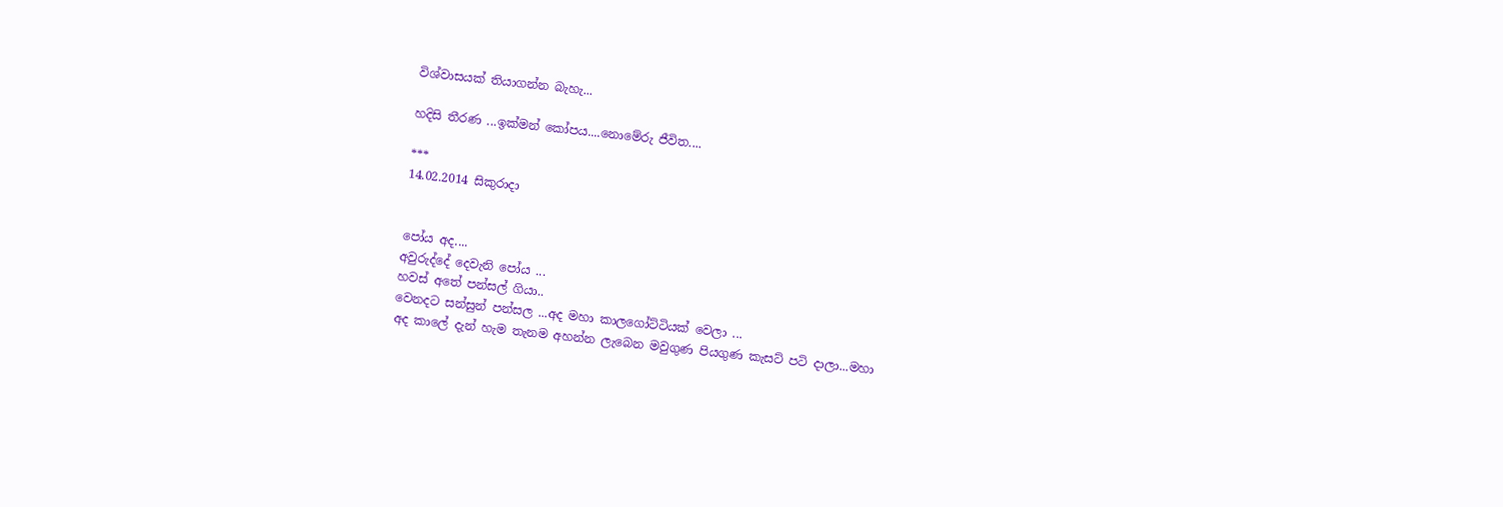විශ්වාසයක් තියාගන්න බැහැ...

හදිසි තීරණ ...ඉක්මන් කෝපය....නොමේරු ජීවිත....

***
14.02.2014 සිකුරාදා


පෝය අද....
අවුරුද්දේ දෙවැනි පෝය ...
හවස් අතේ පන්සල් ගියා..
වෙනදට සන්සුන් පන්සල ...අද මහා කාලගෝට්ටියක් වෙලා ...
අද කාලේ දැන් හැම තැනම අහන්න ලැබෙන මවුගුණ පියගුණ කැසට් පටි දාලා...මහා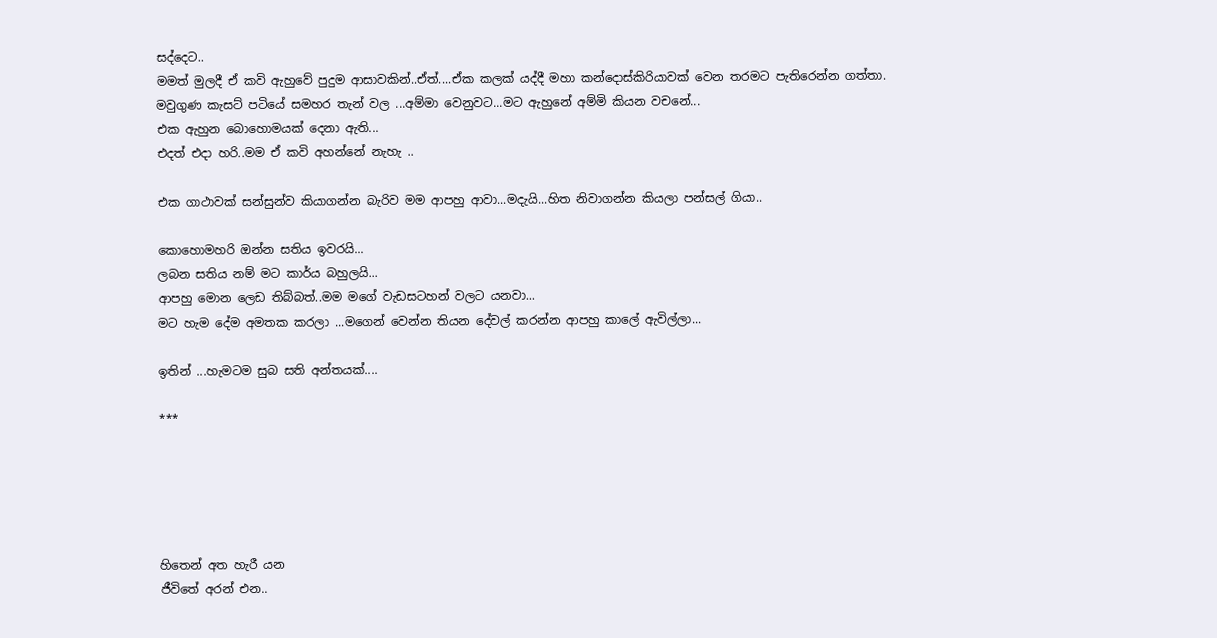සද්දෙට..
මමත් මුලදී ඒ කවි ඇහුවේ පුදුම ආසාවකින්..ඒත්....ඒක කලක් යද්දී මහා කන්දොස්කිරියාවක් වෙන තරමට පැතිරෙන්න ගත්තා.
මවුගුණ කැසට් පටියේ සමහර තැන් වල ...අම්මා වෙනුවට...මට ඇහුනේ අම්මි කියන වචනේ...
එක ඇහුන බොහොමයක් දෙනා ඇති...
එදත් එදා හරි..මම ඒ කවි අහන්නේ නැහැ ..

එක ගාථාවක් සන්සුන්ව කියාගන්න බැරිව මම ආපහු ආවා...මදැයි...හිත නිවාගන්න කියලා පන්සල් ගියා..

කොහොමහරි ඔන්න සතිය ඉවරයි...
ලබන සතිය නම් මට කාර්ය බහුලයි...
ආපහු මොන ලෙඩ තිබ්බත්..මම මගේ වැඩසටහන් වලට යනවා...
මට හැම දේම අමතක කරලා ...මගෙන් වෙන්න තියන දේවල් කරන්න ආපහු කාලේ ඇවිල්ලා...

ඉතින් ...හැමටම සුබ සති අන්තයක්....

***





හිතෙන් අත හැරී යන
ජීවිතේ අරන් එන..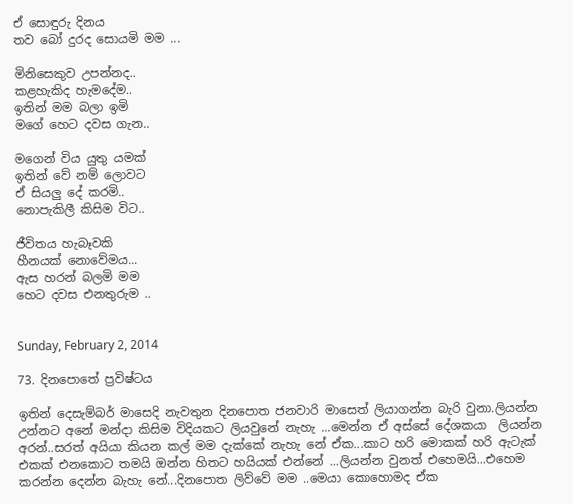ඒ සොඳුරු දිනය
තව බෝ දුරද සොයමි මම ...

මිනිසෙකුව උපන්නද..
කළහැකිද හැමදේම..
ඉතින් මම බලා ඉමි
මගේ හෙට දවස ගැන..

මගෙන් විය යුතු යමක්
ඉතින් වේ නම් ලොවට
ඒ සියලු දේ කරමි..
නොපැකිලී කිසිම විට..

ජීවිතය හැබෑවකි
හීනයක් නොවේමය...
ඇස හරන් බලමි මම
හෙට දවස එනතුරුම ..


Sunday, February 2, 2014

73. දිනපොතේ ප්‍රවිෂ්ටය

ඉතින් දෙසැම්බර් මාසෙදි නැවතුන දිනපොත ජනවාරි මාසෙත් ලියාගන්න බැරි වුනා.ලියන්න උන්නට අනේ මන්දා කිසිම විදියකට ලියවුනේ නැහැ ...මෙන්න ඒ අස්සේ දේශකයා  ලියන්න අරන්..සරත් අයියා කියන කල් මම දැක්කේ නැහැ නේ ඒක...කාට හරි මොකක් හරි ඇටැක් එකක් එනකොට තමයි ඔන්න හිතට හයියක් එන්නේ ...ලියන්න වුනත් එහෙමයි...එහෙම කරන්න දෙන්න බැහැ නේ...දිනපොත ලිව්වේ මම ..මෙයා කොහොමද ඒක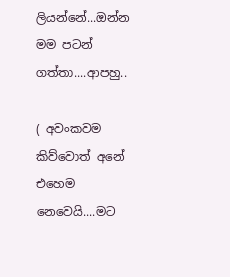ලියන්නේ...ඔන්න මම පටන් ගත්තා....ආපහු..

( අවංකවම කිව්වොත් අනේ එහෙම නෙවෙයි....මට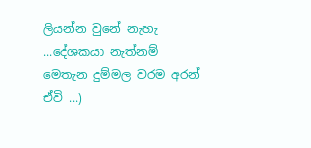ලියන්න වුනේ නැහැ ...දේශකයා නැත්නම් මෙතැන දුම්මල වරම අරන් ඒවි ...)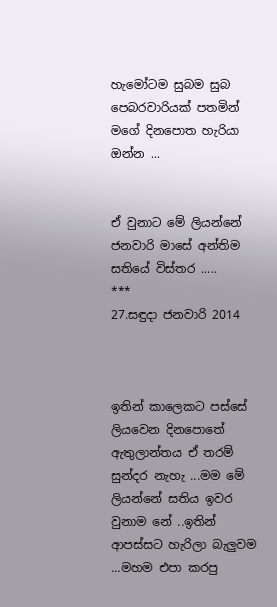හැමෝටම සුබම සුබ පෙබරවාරියක් පතමින් මගේ දිනපොත හැරියා ඔන්න ...


ඒ වුනාට මේ ලියන්නේ ජනවාරි මාසේ අන්තිම සතියේ විස්තර .....
***
27.සඳුදා ජනවාරි 2014



ඉතින් කාලෙකට පස්සේ ලියවෙන දිනපොතේ ඇතුලාන්තය ඒ තරම් සුන්දර නැහැ ...මම මේ ලියන්නේ සතිය ඉවර වුනාම නේ ..ඉතින් ආපස්සට හැරිලා බැලුවම ...මහම එපා කරපු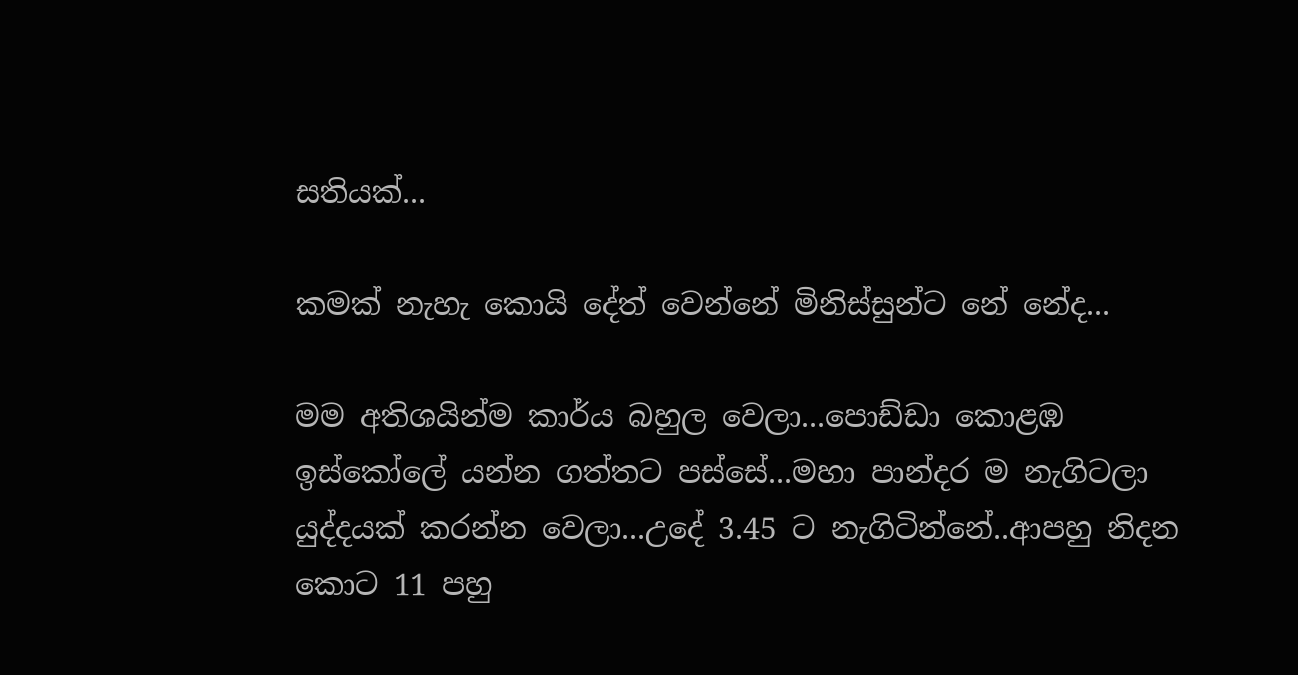සතියක්...

කමක් නැහැ කොයි දේත් වෙන්නේ මිනිස්සුන්ට නේ නේද...

මම අතිශයින්ම කාර්ය බහුල වෙලා...පොඩ්ඩා කොළඹ ඉස්කෝලේ යන්න ගත්තට පස්සේ...මහා පාන්දර ම නැගිටලා යුද්දයක් කරන්න වෙලා...උදේ 3.45 ට නැගිටින්නේ..ආපහු නිදන කොට 11 පහු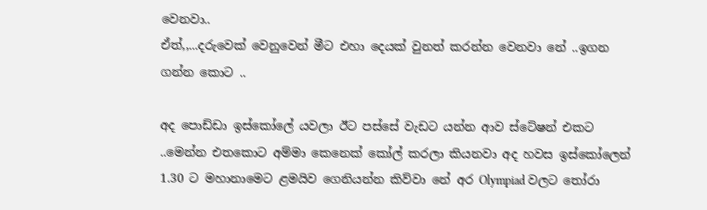වෙනවා..
ඒත්,,...දරුවෙක් වෙනුවෙන් මීට එහා දෙයක් වුනත් කරන්න වෙනවා නේ ..ඉගන ගන්න කොට ..

අද පොඩ්ඩා ඉස්කෝලේ යවලා ඊට පස්සේ වැඩට යන්න ආව ස්ටේෂන් එකට ..මෙන්න එතකොට අම්මා කෙනෙක් කෝල් කරලා කියනවා අද හවස ඉස්කෝලෙන් 1.30 ට මහානාමෙට ළමයිව ගෙනියන්න කිව්වා නේ අර Olympiad වලට තෝරා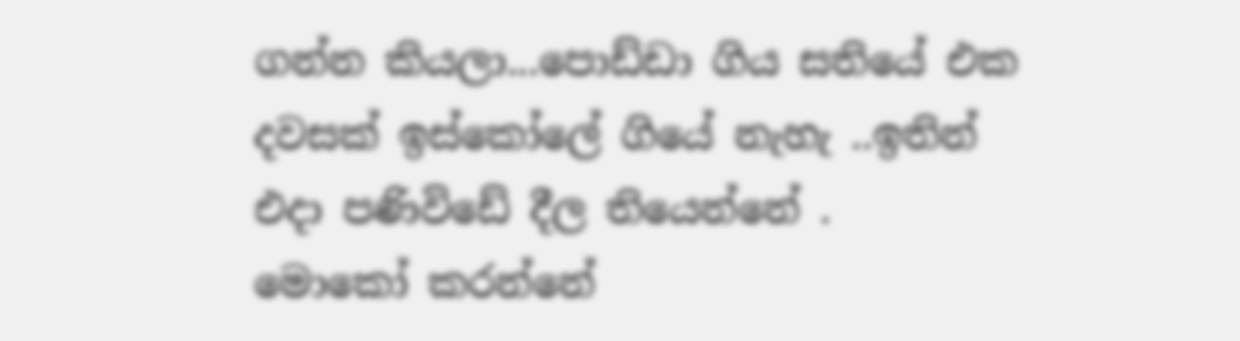ගන්න කියලා...පොඩ්ඩා ගිය සතියේ එක දවසක් ඉස්කෝලේ ගියේ නැහැ ..ඉතින් එදා පණිවිඩේ දීල තියෙන්නේ .
මොකෝ කරන්නේ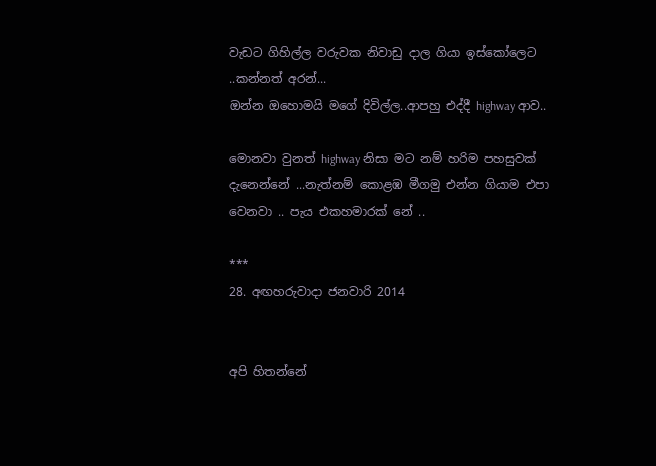වැඩට ගිහිල්ල වරුවක නිවාඩු දාල ගියා ඉස්කෝලෙට ..කන්නත් අරන්...
ඔන්න ඔහොමයි මගේ දිවිල්ල..ආපහු එද්දී highway ආව..

මොනවා වුනත් highway නිසා මට නම් හරිම පහසුවක් දැනෙන්නේ ...නැත්නම් කොළඹ මීගමු එන්න ගියාම එපා වෙනවා .. පැය එකහමාරක් නේ ..

***
28. අඟහරුවාදා ජනවාරි 2014


අපි හිතන්නේ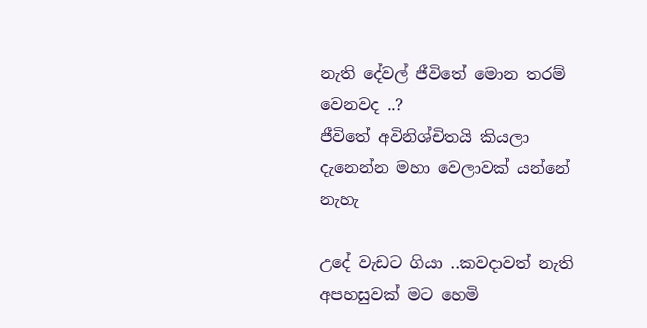නැති දේවල් ජීවිතේ මොන තරම් වෙනවද ..?
ජීවිතේ අවිනිශ්චිතයි කියලා දැනෙන්න මහා වෙලාවක් යන්නේ නැහැ

උදේ වැඩට ගියා ..කවදාවත් නැති අපහසුවක් මට හෙමි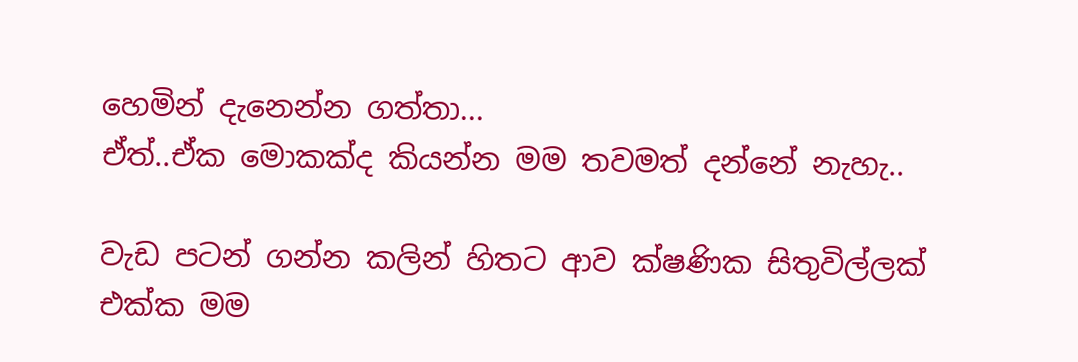හෙමින් දැනෙන්න ගත්තා...
ඒත්..ඒක මොකක්ද කියන්න මම තවමත් දන්නේ නැහැ..

වැඩ පටන් ගන්න කලින් හිතට ආව ක්ෂණික සිතුවිල්ලක් එක්ක මම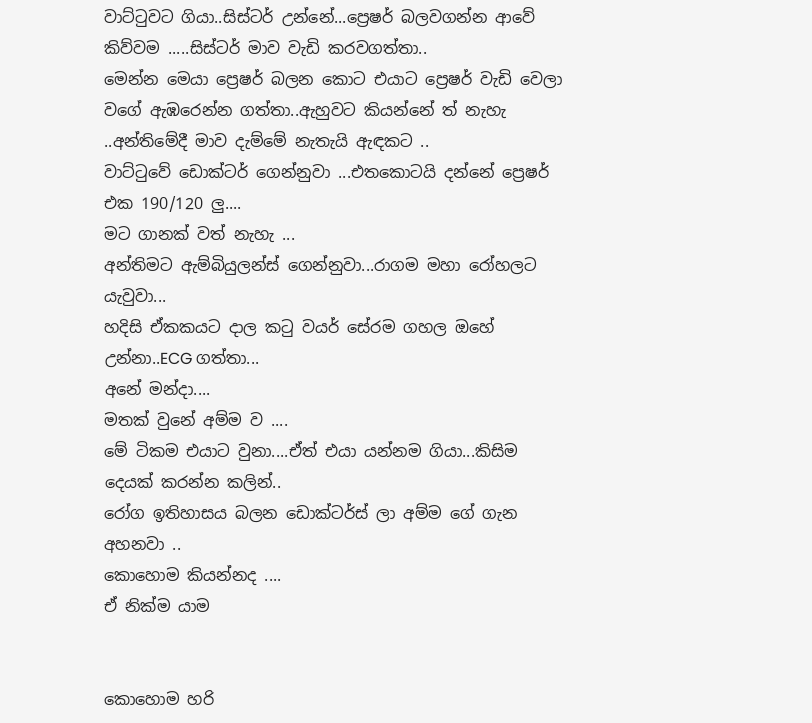වාට්ටුවට ගියා..සිස්ටර් උන්නේ...ප්‍රෙෂර් බලවගන්න ආවේ කිව්වම .....සිස්ටර් මාව වැඩි කරවගත්තා..
මෙන්න මෙයා ප්‍රෙෂර් බලන කොට එයාට ප්‍රෙෂර් වැඩි වෙලා වගේ ඇඹරෙන්න ගත්තා..ඇහුවට කියන්නේ ත් නැහැ ..අන්තිමේදී මාව දැම්මේ නැතැයි ඇඳකට ..
වාට්ටුවේ ඩොක්ටර් ගෙන්නුවා ...එතකොටයි දන්නේ ප්‍රෙෂර් එක 190/120 ලු....
මට ගානක් වත් නැහැ ...
අන්තිමට ඇම්බියුලන්ස් ගෙන්නුවා...රාගම මහා රෝහලට යැවුවා...
හදිසි ඒකකයට දාල කටු වයර් සේරම ගහල ඔහේ උන්නා..ECG ගත්තා...
අනේ මන්දා....
මතක් වුනේ අම්ම ව ....
මේ ටිකම එයාට වුනා....ඒත් එයා යන්නම ගියා...කිසිම දෙයක් කරන්න කලින්..
රෝග ඉතිහාසය බලන ඩොක්ටර්ස් ලා අම්ම ගේ ගැන අහනවා ..
කොහොම කියන්නද ....
ඒ නික්ම යාම


කොහොම හරි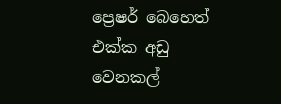ප්‍රෙෂර් බෙහෙත් එක්ක අඩු වෙනකල්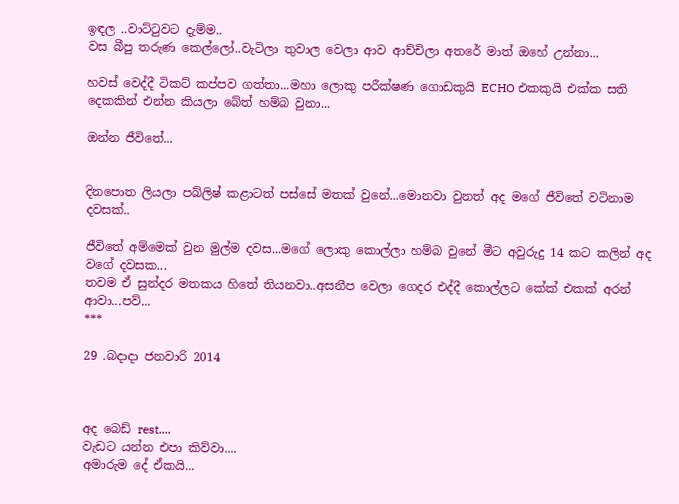ඉඳල ..වාට්ටුවට දැම්ම..
වස බීපු තරුණ කෙල්ලෝ..වැටිලා තුවාල වෙලා ආව ආච්චිලා අතරේ මාත් ඔහේ උන්නා...

හවස් වෙද්දී ටිකට් කප්පව ගත්තා...මහා ලොකු පරීක්ෂණ ගොඩකුයි ECHO එකකුයි එක්ක සති දෙකකින් එන්න කියලා බේත් හම්බ වුනා...

ඔන්න ජීවිතේ...


දිනපොත ලියලා පබ්ලිෂ් කළාටත් පස්සේ මතක් වුනේ...මොනවා වුනත් අද මගේ ජීවිතේ වටිනාම දවසක්..

ජීවිතේ අම්මෙක් වුන මුල්ම දවස...මගේ ලොකු කොල්ලා හම්බ වුනේ මීට අවුරුදු 14 කට කලින් අද වගේ දවසක...
තවම ඒ සුන්දර මතකය හිතේ තියනවා..අසනීප වෙලා ගෙදර එද්දී කොල්ලට කේක් එකක් අරන් ආවා...පව්...
***

29 .බදාදා ජනවාරි 2014



අද බෙඩ් rest....
වැඩට යන්න එපා කිව්වා....
අමාරුම දේ ඒකයි...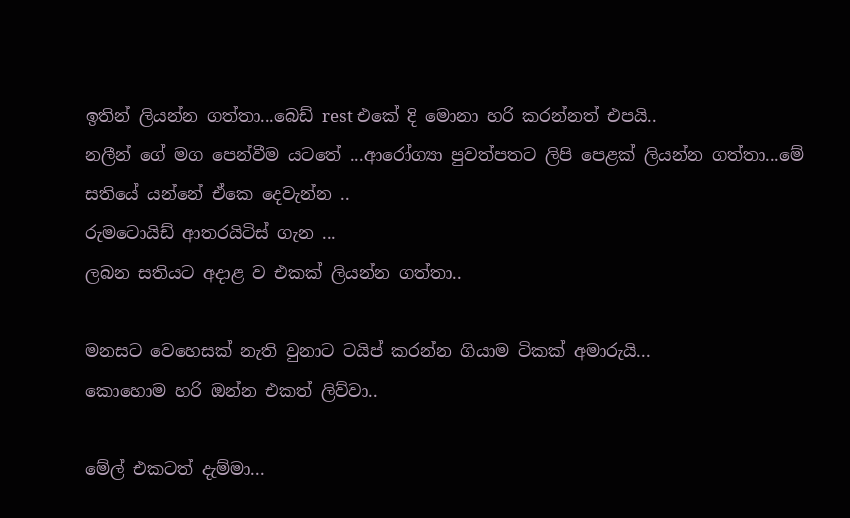ඉතින් ලියන්න ගත්තා...බෙඩ් rest එකේ දි මොනා හරි කරන්නත් එපයි..
නලීන් ගේ මග පෙන්වීම යටතේ ...ආරෝග්‍යා පුවත්පතට ලිපි පෙළක් ලියන්න ගත්තා...මේ සතියේ යන්නේ ඒකෙ දෙවැන්න ..
රුමටොයිඩ් ආතරයිටිස් ගැන ...
ලබන සතියට අදාළ ව එකක් ලියන්න ගත්තා..

මනසට වෙහෙසක් නැති වුනාට ටයිප් කරන්න ගියාම ටිකක් අමාරුයි...
කොහොම හරි ඔන්න එකත් ලිව්වා..

මේල් එකටත් දැම්මා...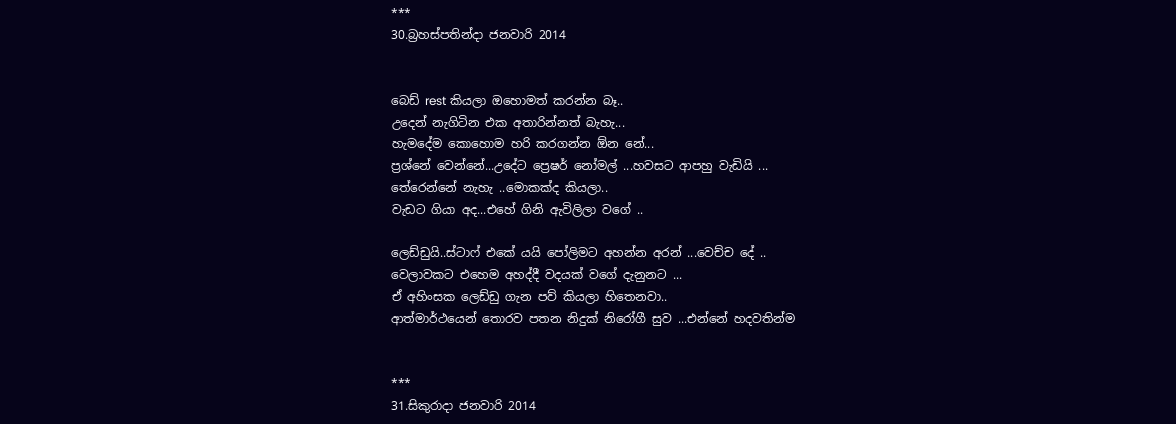***
30.බ්‍රහස්පතින්දා ජනවාරි 2014


බෙඩ් rest කියලා ඔහොමත් කරන්න බෑ..
උදෙන් නැගිටින එක අතාරින්නත් බැහැ...
හැමදේම කොහොම හරි කරගන්න ඕන නේ...
ප්‍රශ්නේ වෙන්නේ...උදේට ප්‍රෙෂර් නෝමල් ...හවසට ආපහු වැඩියි ...
තේරෙන්නේ නැහැ ..මොකක්ද කියලා..
වැඩට ගියා අද...එහේ ගිනි ඇවිලිලා වගේ ..

ලෙඩ්ඩුයි..ස්ටාෆ් එකේ යයි පෝලිමට අහන්න අරන් ...වෙච්ච දේ ..
වෙලාවකට එහෙම අහද්දී වදයක් වගේ දැනුනට ...
ඒ අහිංසක ලෙඩ්ඩු ගැන පව් කියලා හිතෙනවා..
ආත්මාර්ථයෙන් තොරව පතන නිදුක් නිරෝගී සුව ...එන්නේ හදවතින්ම


***
31.සිකුරාදා ජනවාරි 2014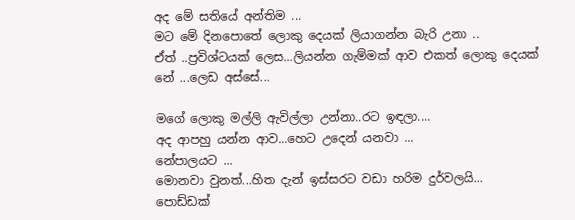අද මේ සතියේ අන්තිම ...
මට මේ දිනපොතේ ලොකු දෙයක් ලියාගන්න බැරි උනා ..
ඒත් ..ප්‍රවිශ්ටයක් ලෙස...ලියන්න ගැම්මක් ආව එකත් ලොකු දෙයක් නේ ...ලෙඩ අස්සේ...

මගේ ලොකු මල්ලි ඇවිල්ලා උන්නා..රට ඉඳලා....
අද ආපහු යන්න ආව...හෙට උදෙන් යනවා ...
නේපාලයට ...
මොනවා වුනත්...හිත දැන් ඉස්සරට වඩා හරිම දුර්වලයි...
පොඩ්ඩක්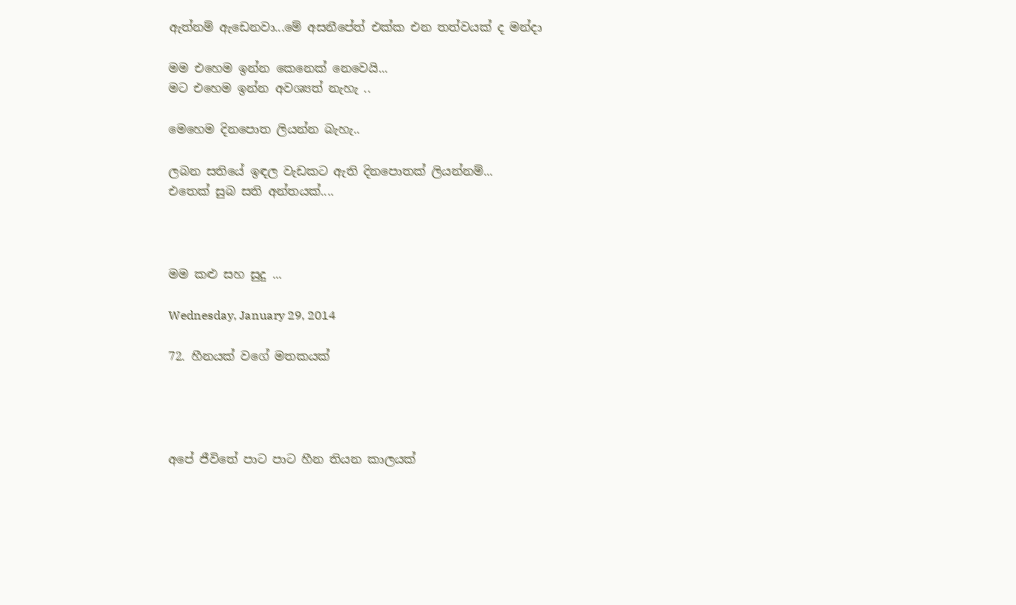ඇත්නම් ඇඩෙනවා...මේ අසනීපේත් එක්ක එන තත්වයක් ද මන්දා

මම එහෙම ඉන්න කෙනෙක් නෙවෙයි...
මට එහෙම ඉන්න අවශ්‍යත් නැහැ ..

මෙහෙම දිනපොත ලියන්න බැහැ..

ලබන සතියේ ඉඳල වැඩකට ඇති දිනපොතක් ලියන්නම්...
එතෙක් සුබ සති අන්තයක්....



මම කළු සහ සුදු ...

Wednesday, January 29, 2014

72. හීනයක් වගේ මතකයක්




අපේ ජීවිතේ පාට පාට හීන තියන කාලයක්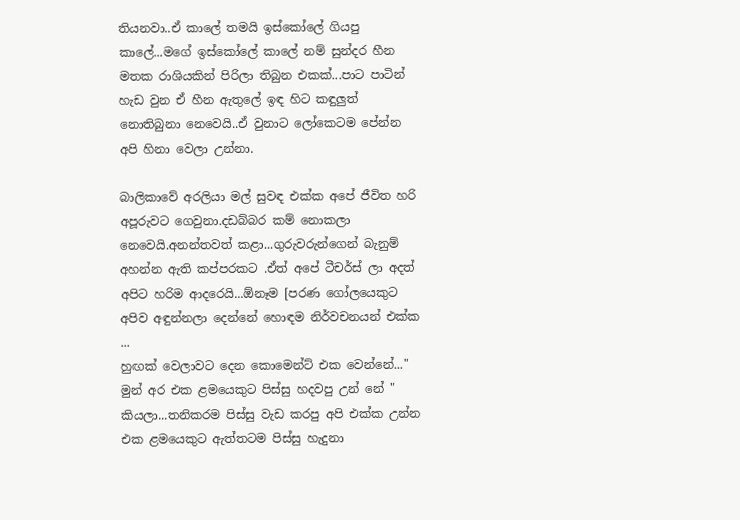තියනවා..ඒ කාලේ තමයි ඉස්කෝලේ ගියපු කාලේ...මගේ ඉස්කෝලේ කාලේ නම් සුන්දර හීන මතක රාශියකින් පිරිලා තිබුන එකක්...පාට පාටින් හැඩ වුන ඒ හීන ඇතුලේ ඉඳ හිට කඳුලුත් නොතිබුනා නෙවෙයි..ඒ වුනාට ලෝකෙටම පේන්න අපි හිනා වෙලා උන්නා.

බාලිකාවේ අරලියා මල් සුවඳ එක්ක අපේ ජීවිත හරි අපූරුවට ගෙවුනා.දඩබ්බර කම් නොකලා නෙවෙයි.අනන්තවත් කළා...ගුරුවරුන්ගෙන් බැනුම් අහන්න ඇති කප්පරකට .ඒත් අපේ ටීචර්ස් ලා අදත් අපිට හරිම ආදරෙයි...ඕනෑම [පරණ ගෝලයෙකුට අපිව අඳුන්නලා දෙන්නේ හොඳම නිර්වචනයන් එක්ක ...
හුඟක් වෙලාවට දෙන කොමෙන්ට් එක වෙන්නේ..." මුන් අර එක ළමයෙකුට පිස්සු හදවපු උන් නේ " කියලා...තනිකරම පිස්සු වැඩ කරපු අපි එක්ක උන්න  එක ළමයෙකුට ඇත්තටම පිස්සු හැදුනා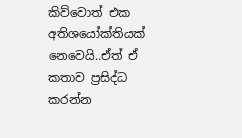කිව්වොත් එක අතිශයෝක්තියක් නෙවෙයි..ඒත් ඒ කතාව ප්‍රසිද්ධ කරන්න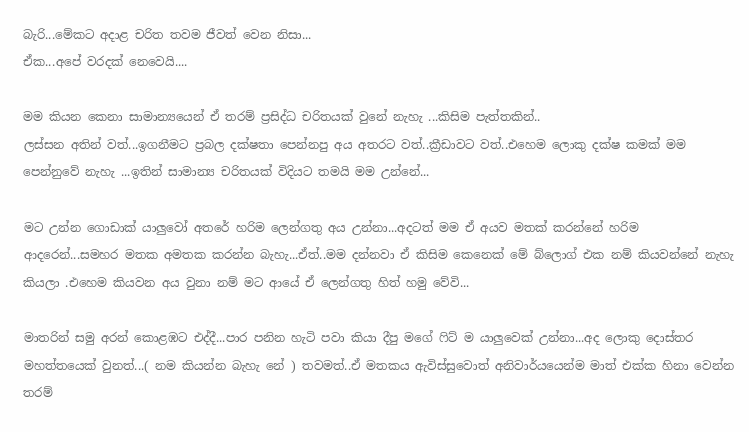බැරි...මේකට අදාළ චරිත තවම ජීවත් වෙන නිසා...
ඒක...අපේ වරදක් නෙවෙයි....

මම කියන කෙනා සාමාන්‍යයෙන් ඒ තරම් ප්‍රසිද්ධ චරිතයක් වුනේ නැහැ ...කිසිම පැත්තකින්..
ලස්සන අතින් වත්...ඉගනීමට ප්‍රබල දක්ෂතා පෙන්නපු අය අතරට වත්..ක්‍රීඩාවට වත්..එහෙම ලොකු දක්ෂ කමක් මම පෙන්නුවේ නැහැ ...ඉතින් සාමාන්‍ය චරිතයක් විදියට තමයි මම උන්නේ...

මට උන්න ගොඩාක් යාලුවෝ අතරේ හරිම ලෙන්ගතු අය උන්නා...අදටත් මම ඒ අයව මතක් කරන්නේ හරිම ආදරෙන්...සමහර මතක අමතක කරන්න බැහැ...ඒත්..මම දන්නවා ඒ කිසිම කෙනෙක් මේ බ්ලොග් එක නම් කියවන්නේ නැහැ කියලා .එහෙම කියවන අය වුනා නම් මට ආයේ ඒ ලෙන්ගතු හිත් හමු වේවි...

මාතරින් සමු අරන් කොළඹට එද්දී...පාර පනින හැටි පවා කියා දීපු මගේ ෆිට් ම යාලුවෙක් උන්නා...අද ලොකු දොස්තර මහත්තයෙක් වුනත්...( නම කියන්න බැහැ නේ ) තවමත්..ඒ මතකය ඇවිස්සුවොත් අනිවාර්යයෙන්ම මාත් එක්ක හිනා වෙන්න තරම්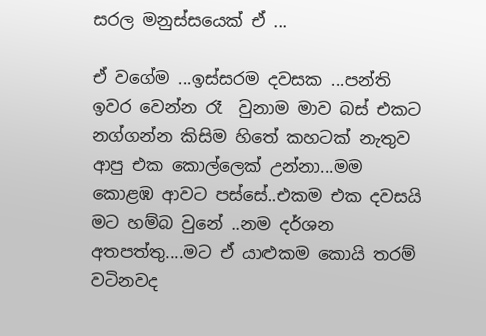සරල මනුස්සයෙක් ඒ ...

ඒ වගේම ...ඉස්සරම දවසක ...පන්ති ඉවර වෙන්න රෑ  වුනාම මාව බස් එකට නග්ගන්න කිසිම හිතේ කහටක් නැතුව ආපු එක කොල්ලෙක් උන්නා...මම කොළඹ ආවට පස්සේ..එකම එක දවසයි මට හම්බ වුනේ ..නම දර්ශන අතපත්තු....මට ඒ යාළුකම කොයි තරම් වටිනවද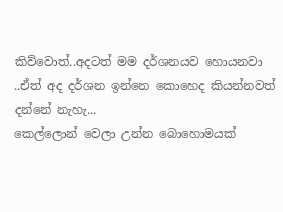කිව්වොත්..අදටත් මම දර්ශනයව හොයනවා ..ඒත් අද දර්ශන ඉන්නෙ කොහෙද කියන්නවත් දන්නේ නැහැ...
කෙල්ලොන් වෙලා උන්න බොහොමයක්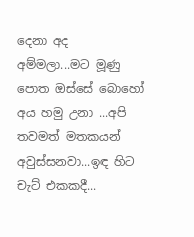දෙනා අද අම්මලා...මට මූණු පොත ඔස්සේ බොහෝ අය හමු උනා ...අපි තවමත් මතකයන් අවුස්සනවා...ඉඳ හිට චැට් එකකදී...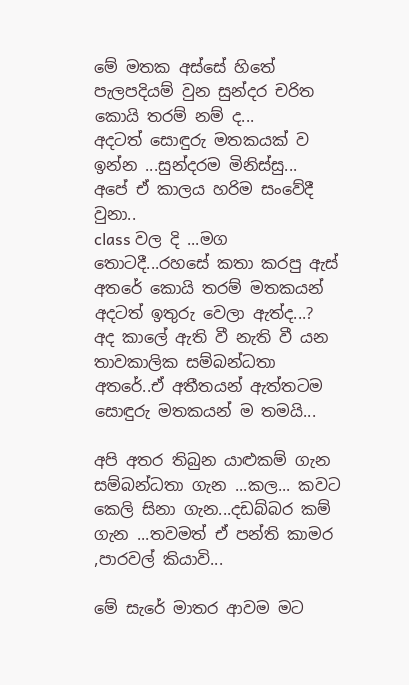මේ මතක අස්සේ හිතේ පැලපදියම් වුන සුන්දර චරිත කොයි තරම් නම් ද...
අදටත් සොඳුරු මතකයක් ව ඉන්න ...සුන්දරම මිනිස්සු...
අපේ ඒ කාලය හරිම සංවේදී වුනා..
class වල දි ...මග තොටදී...රහසේ කතා කරපු ඇස් අතරේ කොයි තරම් මතකයන් අදටත් ඉතුරු වෙලා ඇත්ද...?
අද කාලේ ඇති වී නැති වී යන තාවකාලික සම්බන්ධතා අතරේ..ඒ අතීතයන් ඇත්තටම සොඳුරු මතකයන් ම තමයි...

අපි අතර තිබුන යාළුකම් ගැන සම්බන්ධතා ගැන ...කල... කවට කෙලි සිනා ගැන...දඩබ්බර කම් ගැන ...තවමත් ඒ පන්ති කාමර ,පාරවල් කියාවි...

මේ සැරේ මාතර ආවම මට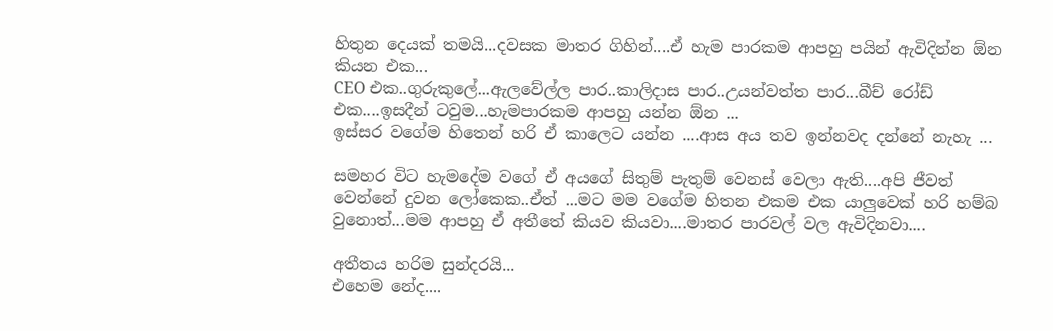හිතුන දෙයක් තමයි...දවසක මාතර ගිහින්....ඒ හැම පාරකම ආපහු පයින් ඇවිදින්න ඕන කියන එක...
CEO එක..ගුරුකුලේ...ඇලවේල්ල පාර..කාලිදාස පාර..උයන්වත්ත පාර...බීච් රෝඩ් එක....ඉසදීන් ටවුම...හැමපාරකම ආපහු යන්න ඕන ...
ඉස්සර වගේම හිතෙන් හරි ඒ කාලෙට යන්න ....ආස අය තව ඉන්නවද දන්නේ නැහැ ...

සමහර විට හැමදේම වගේ ඒ අයගේ සිතුම් පැතුම් වෙනස් වෙලා ඇති....අපි ජීවත් වෙන්නේ දුවන ලෝකෙක..ඒත් ...මට මම වගේම හිතන එකම එක යාලුවෙක් හරි හම්බ වුනොත්...මම ආපහු ඒ අතීතේ කියව කියවා....මාතර පාරවල් වල ඇවිදිනවා....

අතීතය හරිම සුන්දරයි...
එහෙම නේද....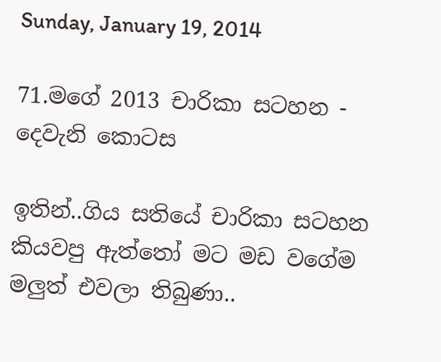Sunday, January 19, 2014

71.මගේ 2013 චාරිකා සටහන - දෙවැනි කොටස

ඉතින්..ගිය සතියේ චාරිකා සටහන කියවපු ඇත්තෝ මට මඩ වගේම මලුත් එවලා තිබුණා..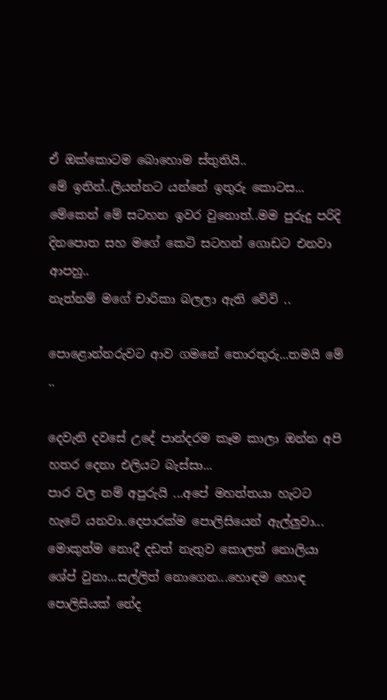ඒ ඔක්කොටම බොහොම ස්තුතියි..
මේ ඉතින්..ලියන්නට යන්නේ ඉතුරු කොටස...
මේකෙන් මේ සටහන ඉවර වුනොත්..මම පුරුදු පරිදි දිනපොත සහ මගේ කෙටි සටහන් ගොඩට එනවා ආපහු..
නැත්නම් මගේ චාරිකා බලලා ඇති වේවි ..

පොළොන්නරුවට ආව ගමනේ තොරතුරු...තමයි මේ ..

දෙවැනි දවසේ උදේ පාන්දරම කෑම කාලා ඔන්න අපි හතර දෙනා එලියට බැස්සා...
පාර වල නම් අපුරුයි ...අපේ මහත්තයා හැටට හැටේ යනවා..දෙපාරක්ම පොලිසියෙන් ඇල්ලුවා...
මොකුත්ම නොදී දඩත් නැතුව කොලත් නොලියා ශේප් වුනා...සල්ලිත් නොගෙන...හොඳම හොඳ පොලිසියක් නේද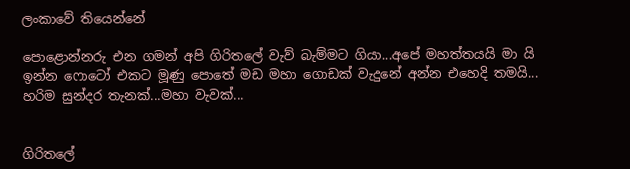ලංකාවේ තියෙන්නේ

පොළොන්නරු එන ගමන් අපි ගිරිතලේ වැව් බැම්මට ගියා...අපේ මහත්තයයි මා යි ඉන්න ෆොටෝ එකට මූණු පොතේ මඩ මහා ගොඩක් වැදුනේ අන්න එහෙදි තමයි...
හරිම සුන්දර තැනක්...මහා වැවක්...


ගිරිතලේ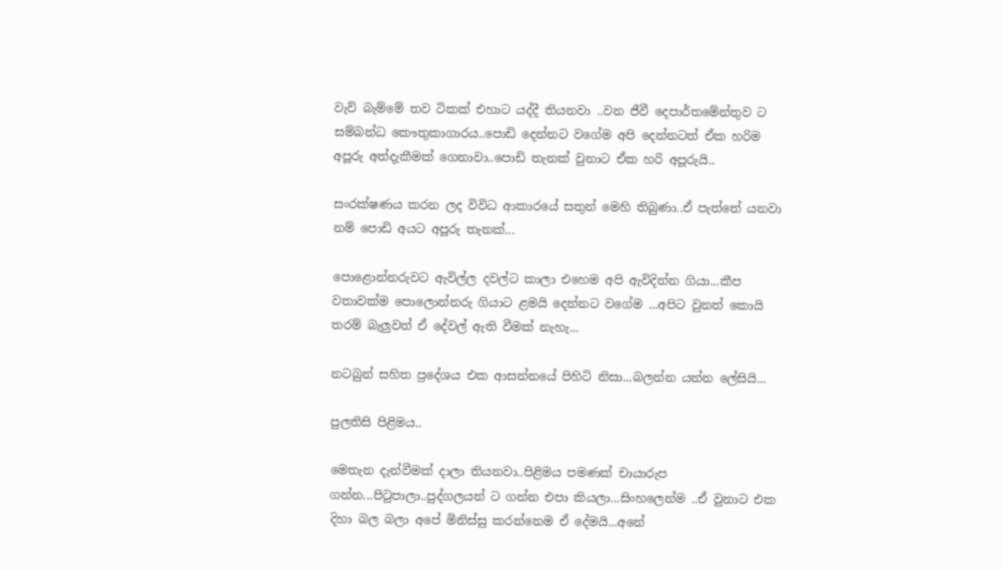වැව් බැම්මේ තව ටිකක් එහාට යද්දී තියනවා ..වන ජීවී දෙපාර්තමේන්තුව ට සම්බන්ධ කෞතුකාගාරය..පොඩි දෙන්නට වගේම අපි දෙන්නටත් ඒක හරිම අපූරු අත්දැකීමක් ගෙනාවා..පොඩි තැනක් වුනාට ඒක හරි අපූරුයි..

සංරක්ෂණය කරන ලද විවිධ ආකාරයේ සතුන් මෙහි තිබුණා..ඒ පැත්තේ යනවා නම් පොඩි අයට අපූරු තැනක්...

පොළොන්නරුවට ඇවිල්ල දවල්ට කාලා එහෙම අපි ඇවිදින්න ගියා...කීප වතාවක්ම පොලොන්නරු ගියාට ළමයි දෙන්නට වගේම ...අපිට වුනත් කොයි තරම් බැලුවත් ඒ දේවල් ඇති වීමක් නැහැ...

නටබුන් සහිත ප්‍රදේශය එක ආසන්නයේ පිහිටි නිසා...බලන්න යන්න ලේසියි...

පුලතිසි පිළිමය..

මෙතැන දැන්වීමක් දාලා තියනවා..පිළිමය පමණක් චායාරුප ගන්න...පිටුපාලා..පුද්ගලයන් ට ගන්න එපා කියලා...සිංහලෙන්ම ..ඒ වුනාට එක දිහා බල බලා අපේ මිනිස්සු කරන්නෙම ඒ දේමයි...අනේ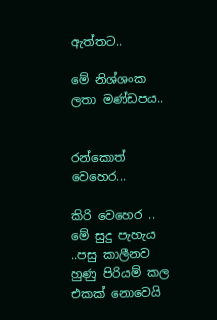ඇත්තට..

මේ නිශ්ශංක ලතා මණ්ඩපය..


රන්කොත් වෙහෙර...

කිරි වෙහෙර ..
මේ සුදු පැහැය ..පසු කාලීනව හුණු පිරියම් කල එකක් නොවෙයි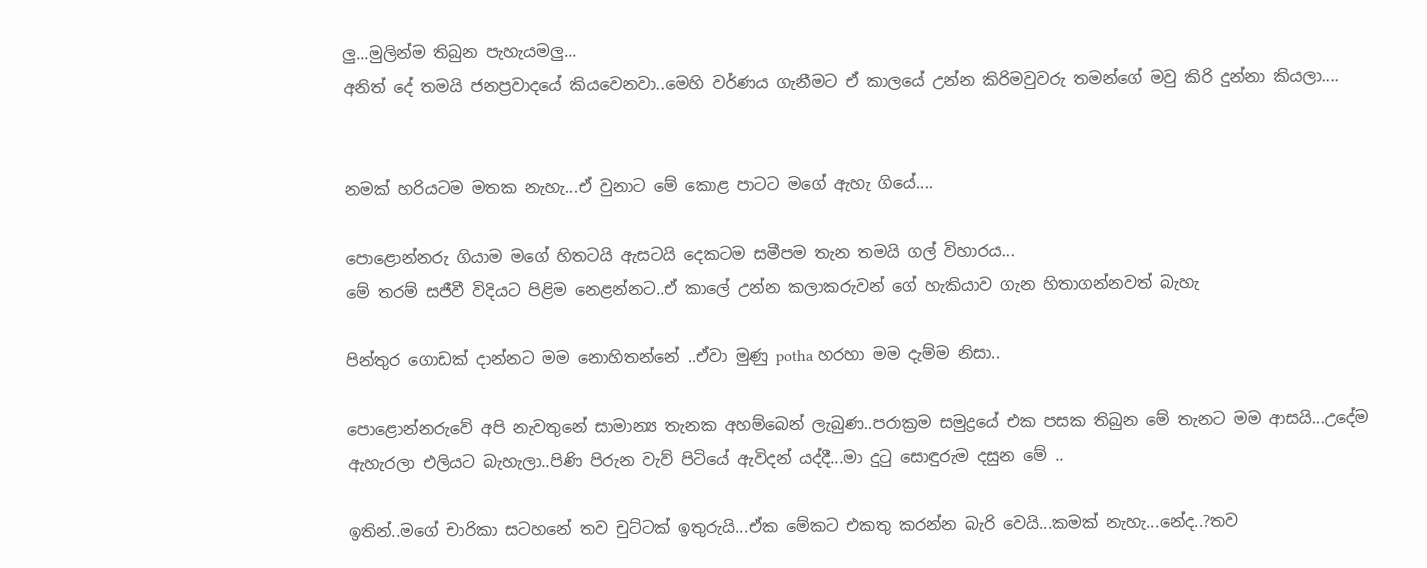ලු...මුලින්ම තිබුන පැහැයමලු...
අනිත් දේ තමයි ජනප්‍රවාදයේ කියවෙනවා..මෙහි වර්ණය ගැනීමට ඒ කාලයේ උන්න කිරිමවුවරු තමන්ගේ මවු කිරි දුන්නා කියලා....


නමක් හරියටම මතක නැහැ...ඒ වුනාට මේ කොළ පාටට මගේ ඇහැ ගියේ....

පොළොන්නරු ගියාම මගේ හිතටයි ඇසටයි දෙකටම සමීපම තැන තමයි ගල් විහාරය...
මේ තරම් සජීවී විදියට පිළිම නෙළන්නට..ඒ කාලේ උන්න කලාකරුවන් ගේ හැකියාව ගැන හිතාගන්නවත් බැහැ

පින්තුර ගොඩක් දාන්නට මම නොහිතන්නේ ..ඒවා මුණු potha හරහා මම දැම්ම නිසා..

පොළොන්නරුවේ අපි නැවතුනේ සාමාන්‍ය තැනක අහම්බෙන් ලැබුණ..පරාක්‍රම සමුද්‍රයේ එක පසක තිබුන මේ තැනට මම ආසයි...උදේම ඇහැරලා එලියට බැහැලා..පිණි පිරුන වැව් පිටියේ ඇවිදන් යද්දී...මා දුටු සොඳුරුම දසුන මේ ..

ඉතින්..මගේ චාරිකා සටහනේ තව චුට්ටක් ඉතුරුයි...ඒක මේකට එකතු කරන්න බැරි වෙයි...කමක් නැහැ...නේද..?තව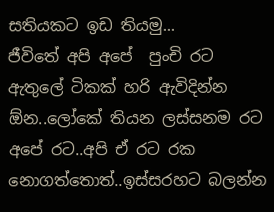සතියකට ඉඩ තියමු...
ජීවිතේ අපි අපේ  පුංචි රට ඇතුලේ ටිකක් හරි ඇවිදින්න ඕන..ලෝකේ තියන ලස්සනම රට අපේ රට..අපි ඒ රට රක නොගත්තොත්..ඉස්සරහට බලන්න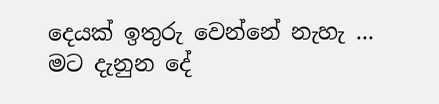දෙයක් ඉතුරු වෙන්නේ නැහැ ...
මට දැනුන දේ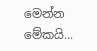මෙන්න  මේකයි...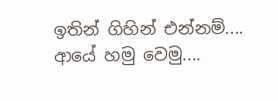ඉතින් ගිහින් එන්නම්....
ආයේ හමු වෙමු....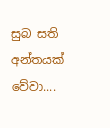සුබ සති අන්තයක් වේවා....